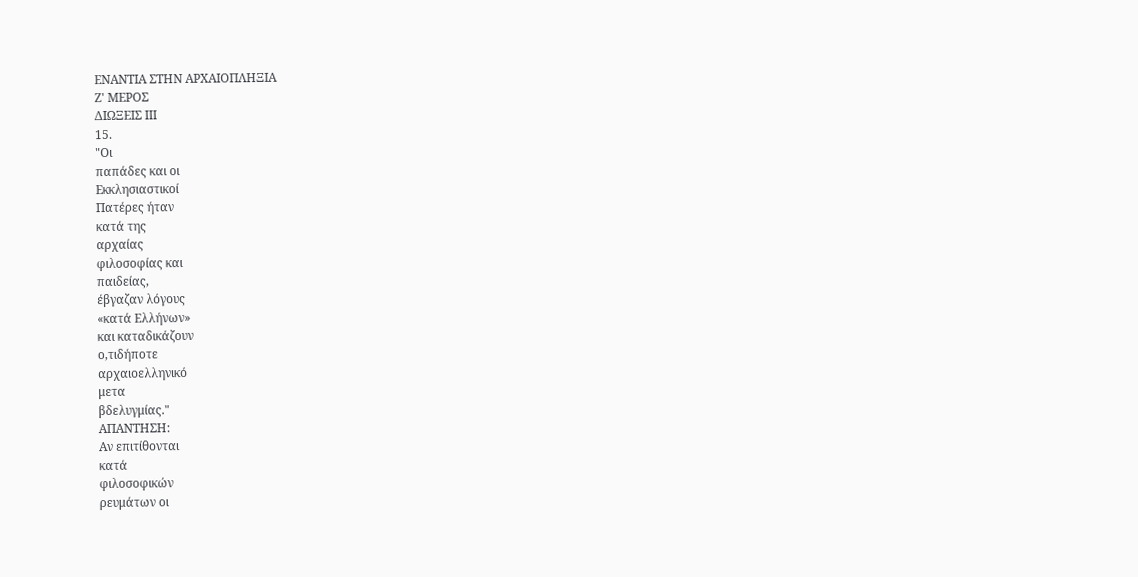ΕΝΑΝΤΙΑ ΣΤΗΝ ΑΡΧΑΙΟΠΛΗΞΙΑ
Ζ' ΜΕΡΟΣ
ΔΙΩΞΕΙΣ III
15.
"Οι
παπάδες και οι
Εκκλησιαστικοί
Πατέρες ήταν
κατά της
αρχαίας
φιλοσοφίας και
παιδείας,
έβγαζαν λόγους
«κατά Ελλήνων»
και καταδικάζουν
ο,τιδήποτε
αρχαιοελληνικό
μετα
βδελυγμίας."
ΑΠΑΝΤΗΣΗ:
Αν επιτίθονται
κατά
φιλοσοφικών
ρευμάτων οι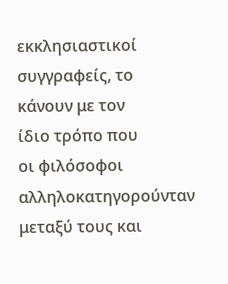εκκλησιαστικοί
συγγραφείς, το
κάνουν με τον
ίδιο τρόπο που
οι φιλόσοφοι
αλληλοκατηγορούνταν
μεταξύ τους και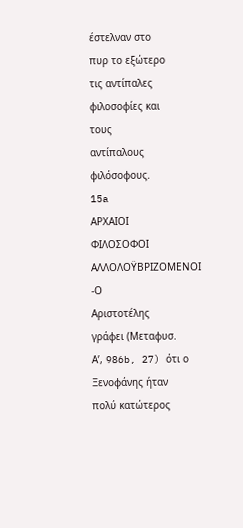έστελναν στο
πυρ το εξώτερο
τις αντίπαλες
φιλοσοφίες και
τους
αντίπαλους
φιλόσοφους.
15a
ΑΡΧΑΙΟΙ
ΦΙΛΟΣΟΦΟΙ
ΑΛΛΟΛΟΫΒΡΙΖΟΜΕΝΟΙ
-Ο
Αριστοτέλης
γράφει (Μεταφυσ.
Α’, 986b, 27) ότι ο
Ξενοφάνης ήταν
πολύ κατώτερος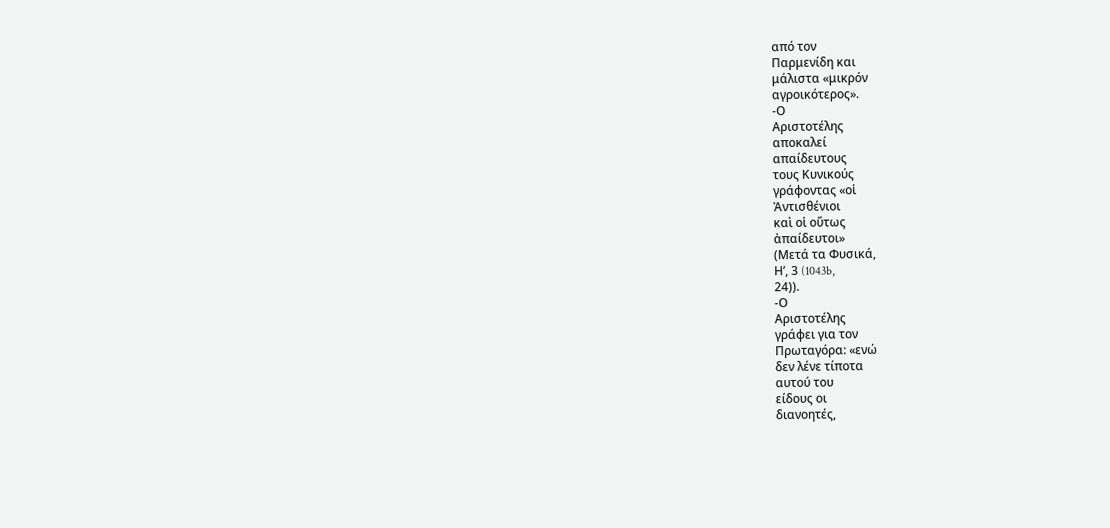από τον
Παρμενίδη και
μάλιστα «μικρόν
αγροικότερος».
-Ο
Αριστοτέλης
αποκαλεί
απαίδευτους
τους Κυνικούς
γράφοντας «οἱ
Ἀντισθένιοι
καὶ οἱ οὕτως
ἀπαίδευτοι»
(Μετά τα Φυσικά,
Η’, 3 (1043b,
24)).
-Ο
Αριστοτέλης
γράφει για τον
Πρωταγόρα: «ενώ
δεν λένε τίποτα
αυτού του
είδους οι
διανοητές,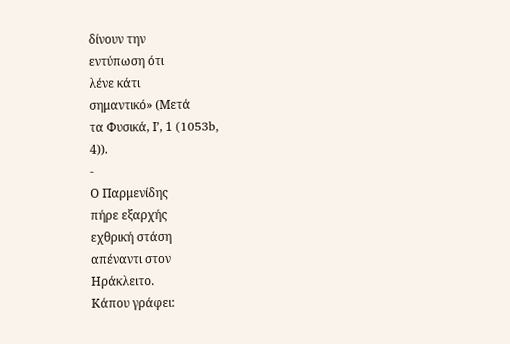δίνουν την
εντύπωση ότι
λένε κάτι
σημαντικό» (Μετά
τα Φυσικά, Ι’, 1 (1053b,
4)).
-
Ο Παρμενίδης
πήρε εξαρχής
εχθρική στάση
απέναντι στον
Ηράκλειτο.
Κάπου γράφει: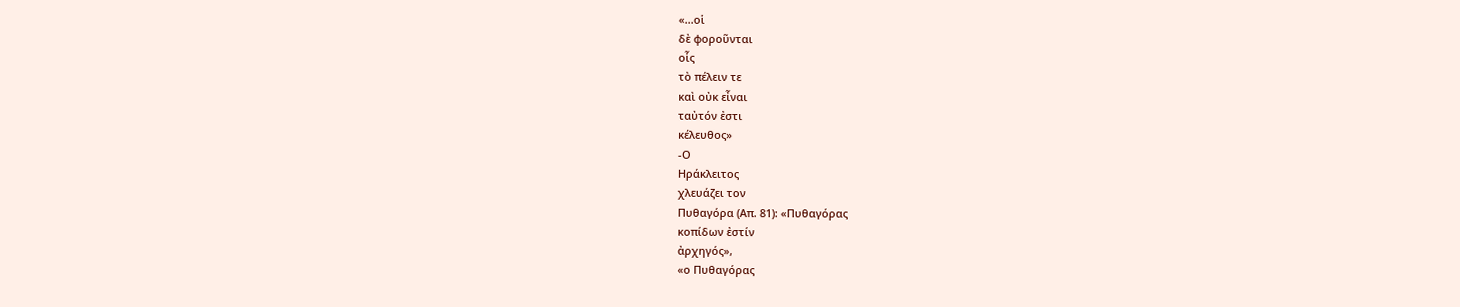«...οἱ
δὲ φοροῦνται
οἷς
τὸ πέλειν τε
καὶ οὐκ εἶναι
ταὐτόν ἐστι
κέλευθος»
-Ο
Ηράκλειτος
χλευάζει τον
Πυθαγόρα (Απ. 81): «Πυθαγόρας
κοπίδων ἐστίν
ἀρχηγός»,
«ο Πυθαγόρας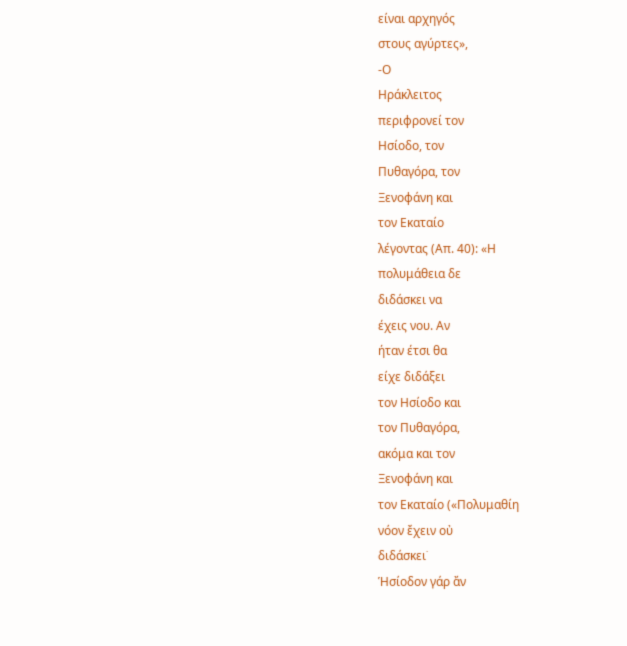είναι αρχηγός
στους αγύρτες»,
-Ο
Ηράκλειτος
περιφρονεί τον
Ησίοδο, τον
Πυθαγόρα, τον
Ξενοφάνη και
τον Εκαταίο
λέγοντας (Απ. 40): «Η
πολυμάθεια δε
διδάσκει να
έχεις νου. Αν
ήταν έτσι θα
είχε διδάξει
τον Ησίοδο και
τον Πυθαγόρα,
ακόμα και τον
Ξενοφάνη και
τον Εκαταίο («Πολυμαθίη
νόον ἔχειν οὐ
διδάσκει˙
Ἡσίοδον γάρ ἄν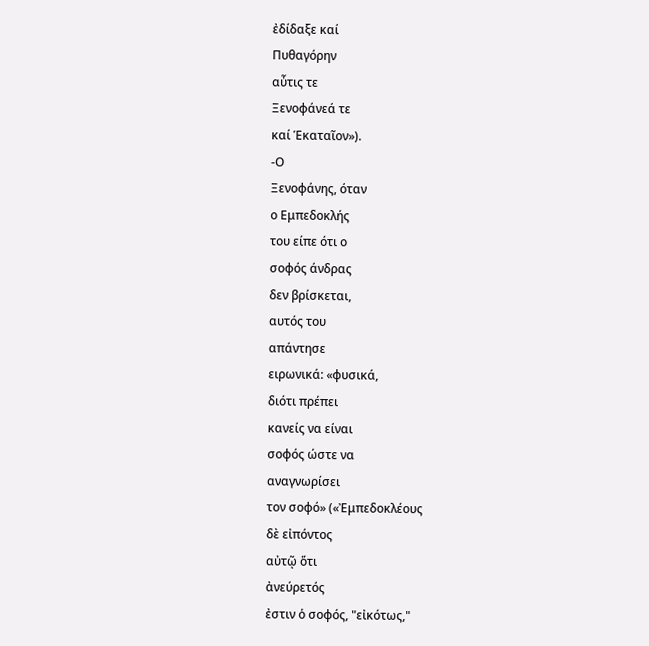ἐδίδαξε καί
Πυθαγόρην
αὖτις τε
Ξενοφάνεά τε
καί Ἑκαταῖον»).
-Ο
Ξενοφάνης, όταν
ο Εμπεδοκλής
του είπε ότι ο
σοφός άνδρας
δεν βρίσκεται,
αυτός του
απάντησε
ειρωνικά: «φυσικά,
διότι πρέπει
κανείς να είναι
σοφός ώστε να
αναγνωρίσει
τον σοφό» («Ἐμπεδοκλέους
δὲ εἰπόντος
αὐτῷ ὅτι
ἀνεύρετός
ἐστιν ὁ σοφός, "εἰκότως,"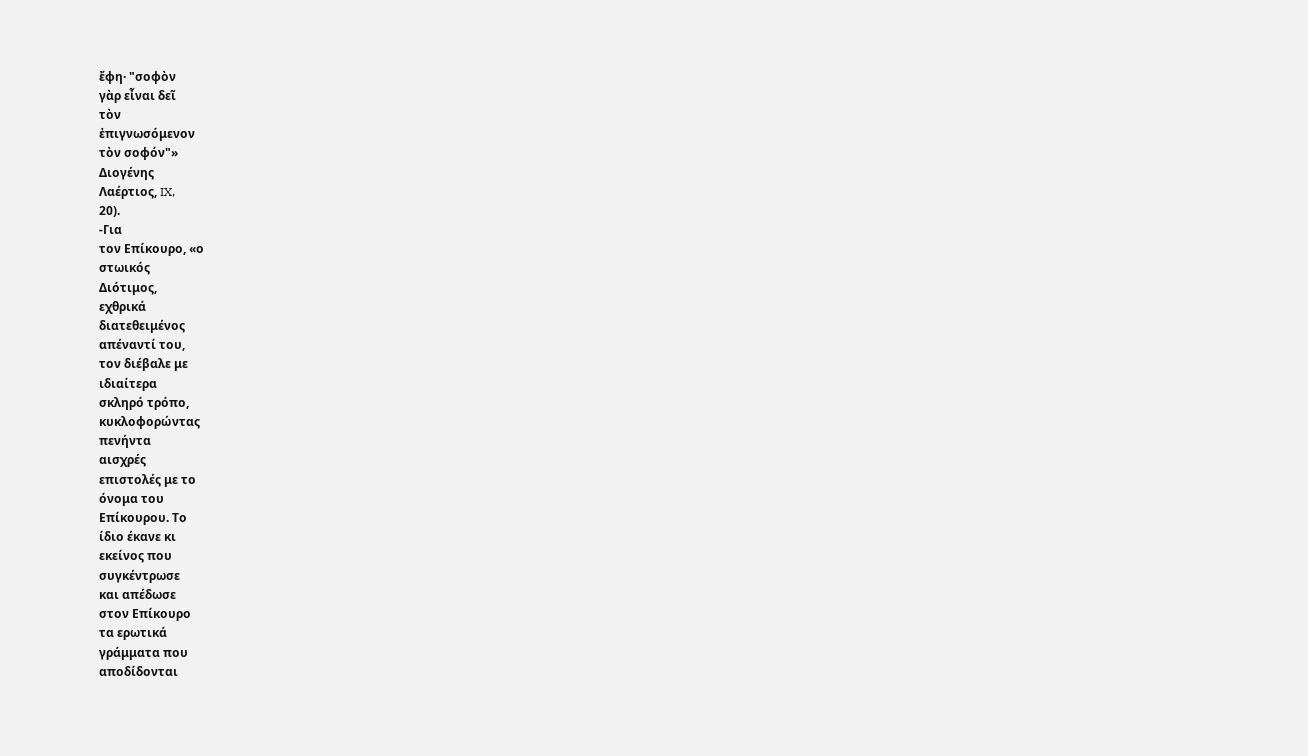ἔφη· "σοφὸν
γὰρ εἶναι δεῖ
τὸν
ἐπιγνωσόμενον
τὸν σοφόν"»
Διογένης
Λαέρτιος, IX,
20).
-Για
τον Επίκουρο, «ο
στωικός
Διότιμος,
εχθρικά
διατεθειμένος
απέναντί του,
τον διέβαλε με
ιδιαίτερα
σκληρό τρόπο,
κυκλοφορώντας
πενήντα
αισχρές
επιστολές με το
όνομα του
Επίκουρου. Το
ίδιο έκανε κι
εκείνος που
συγκέντρωσε
και απέδωσε
στον Επίκουρο
τα ερωτικά
γράμματα που
αποδίδονται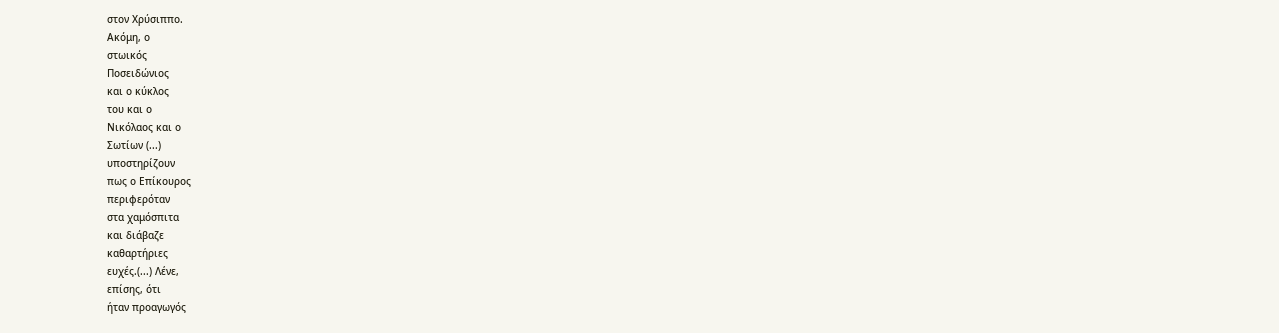στον Χρύσιππο.
Ακόμη, ο
στωικός
Ποσειδώνιος
και ο κύκλος
του και ο
Νικόλαος και ο
Σωτίων (...)
υποστηρίζουν
πως ο Επίκουρος
περιφερόταν
στα χαμόσπιτα
και διάβαζε
καθαρτήριες
ευχές.(...) Λένε,
επίσης, ότι
ήταν προαγωγός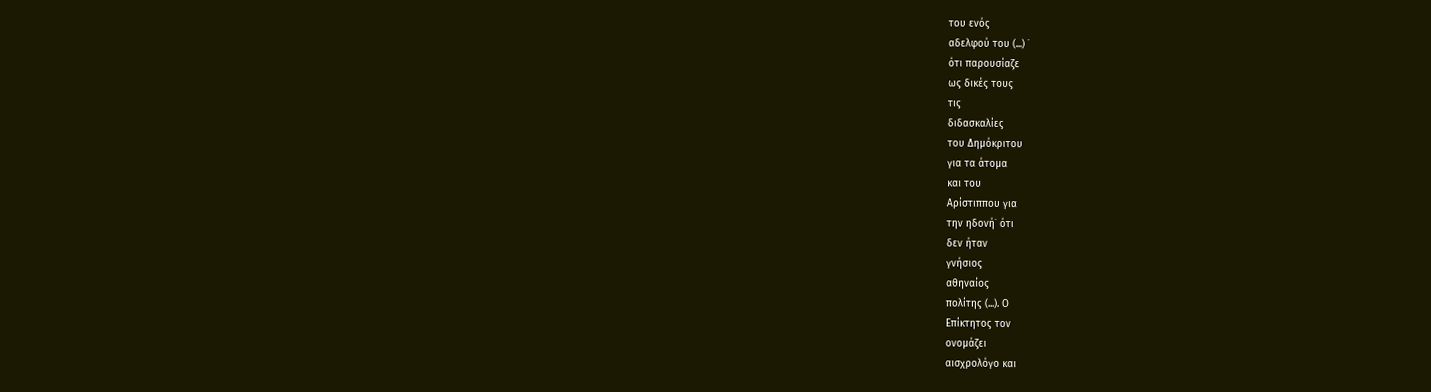του ενός
αδελφού του (...) ˙
ότι παρουσίαζε
ως δικές τους
τις
διδασκαλίες
του Δημόκριτου
για τα άτομα
και του
Αρίστιππου για
την ηδονή˙ ότι
δεν ήταν
γνήσιος
αθηναίος
πολίτης (...). Ο
Επίκτητος τον
ονομάζει
αισχρολόγο και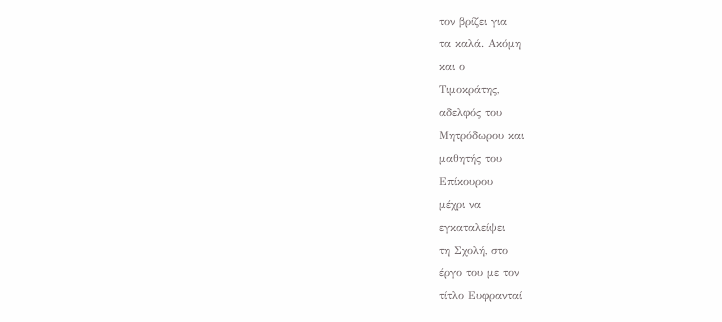τον βρίζει για
τα καλά. Ακόμη
και ο
Τιμοκράτης,
αδελφός του
Μητρόδωρου και
μαθητής του
Επίκουρου
μέχρι να
εγκαταλείψει
τη Σχολή, στο
έργο του με τον
τίτλο Ευφρανταί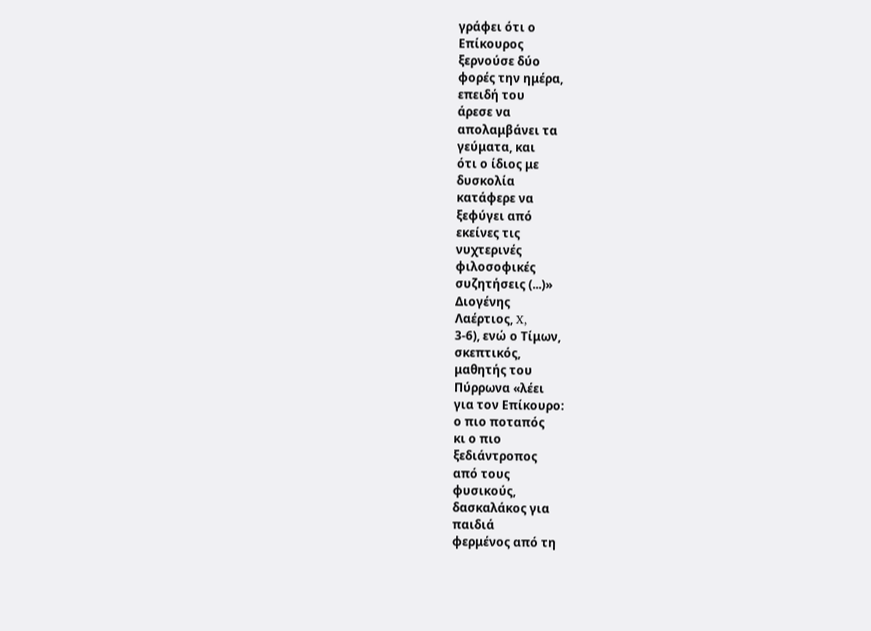γράφει ότι ο
Επίκουρος
ξερνούσε δύο
φορές την ημέρα,
επειδή του
άρεσε να
απολαμβάνει τα
γεύματα, και
ότι ο ίδιος με
δυσκολία
κατάφερε να
ξεφύγει από
εκείνες τις
νυχτερινές
φιλοσοφικές
συζητήσεις (...)»
Διογένης
Λαέρτιος, X,
3-6), ενώ ο Τίμων,
σκεπτικός,
μαθητής του
Πύρρωνα «λέει
για τον Επίκoυρο:
ο πιο ποταπός
κι ο πιο
ξεδιάντροπος
από τους
φυσικούς,
δασκαλάκος για
παιδιά
φερμένος από τη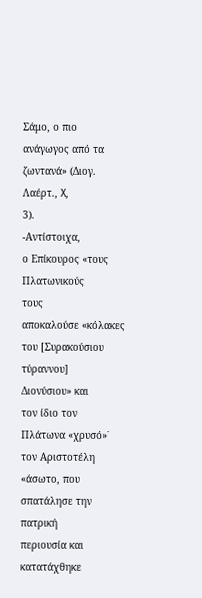Σάμο, ο πιο
ανάγωγος από τα
ζωντανά» (Διογ.
Λαέρτ., X,
3).
-Αντίστοιχα,
ο Επίκουρος «τους
Πλατωνικούς
τους
αποκαλούσε «κόλακες
του [Συρακούσιου
τύραννου]
Διονύσιου» και
τον ίδιο τον
Πλάτωνα «χρυσό»˙
τον Αριστοτέλη
«άσωτο, που
σπατάλησε την
πατρική
περιουσία και
κατατάχθηκε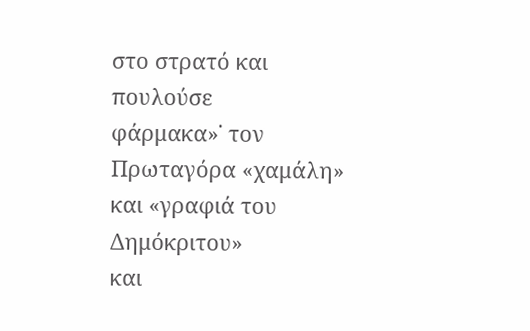στο στρατό και
πουλούσε
φάρμακα»˙ τον
Πρωταγόρα «χαμάλη»
και «γραφιά του
Δημόκριτου»
και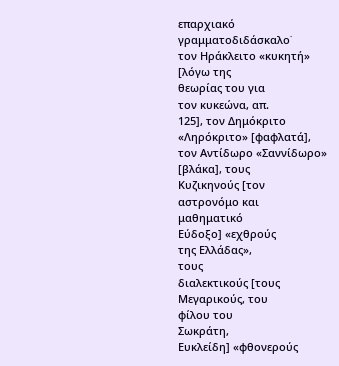επαρχιακό
γραμματοδιδάσκαλο˙
τον Ηράκλειτο «κυκητή»
[λόγω της
θεωρίας του για
τον κυκεώνα, απ.
125], τον Δημόκριτο
«Ληρόκριτο» [φαφλατά],
τον Αντίδωρο «Σαννίδωρο»
[βλάκα], τους
Κυζικηνούς [τον
αστρονόμο και
μαθηματικό
Εύδοξο] «εχθρούς
της Ελλάδας»,
τους
διαλεκτικούς [τους
Μεγαρικούς, του
φίλου του
Σωκράτη,
Ευκλείδη] «φθονερούς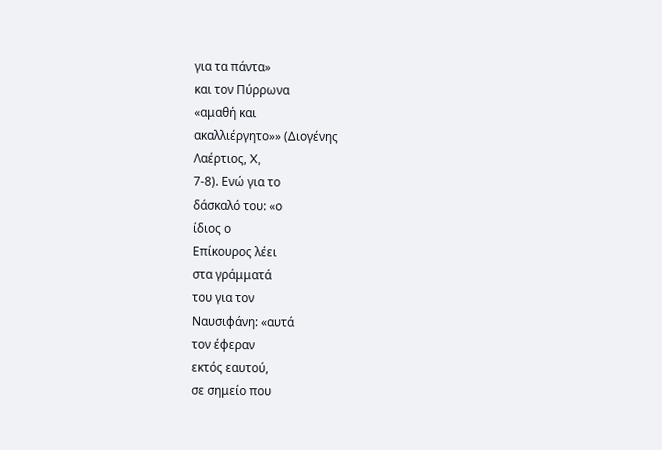για τα πάντα»
και τον Πύρρωνα
«αμαθή και
ακαλλιέργητο»» (Διογένης
Λαέρτιος, X,
7-8). Ενώ για το
δάσκαλό του: «ο
ίδιος ο
Επίκουρος λέει
στα γράμματά
του για τον
Ναυσιφάνη: «αυτά
τον έφεραν
εκτός εαυτού,
σε σημείο που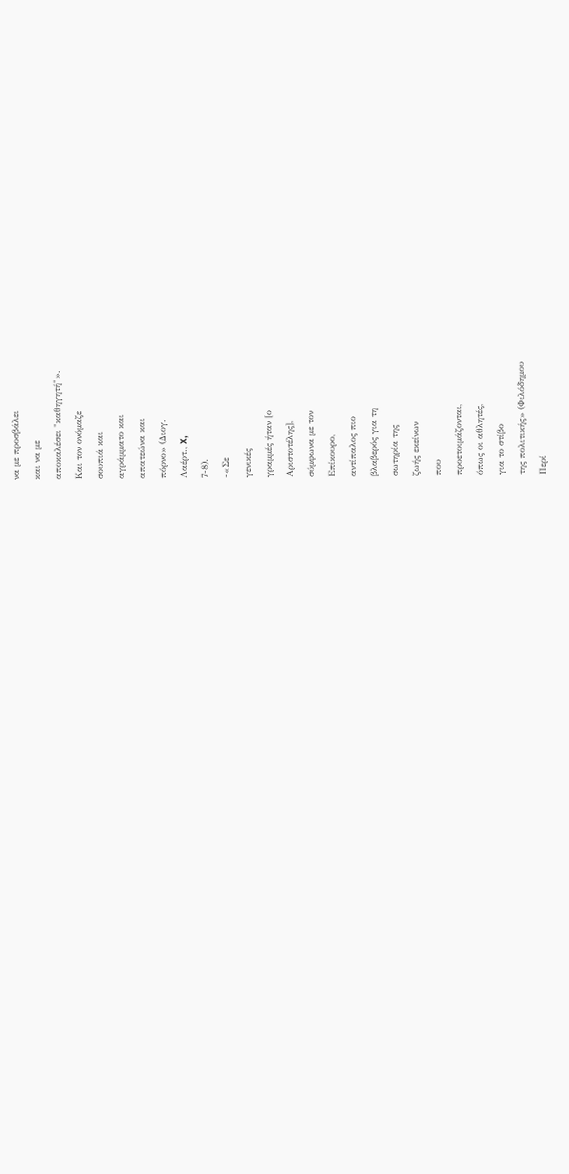να με προσβάλει
και να με
αποκαλέσει "καθηγητή"».
Και τον ονόμαζε
σουπιά και
αγράμματο και
απατεώνα και
πόρνο» (Διογ.
Λαέρτ., X,
7-8).
-«Σε
γενικές
γραμμές ήταν [ο
Αριστοτέλης],
σύμφωνα με τον
Επίκουρο,
αντίπαλος πιο
βλαβερός για τη
σωτηρία της
ζωής εκείνων
που
προετοιμάζονται,
όπως οι αθλητές,
για το στίβο
της πολιτικής» (Φιλόδημου
Περί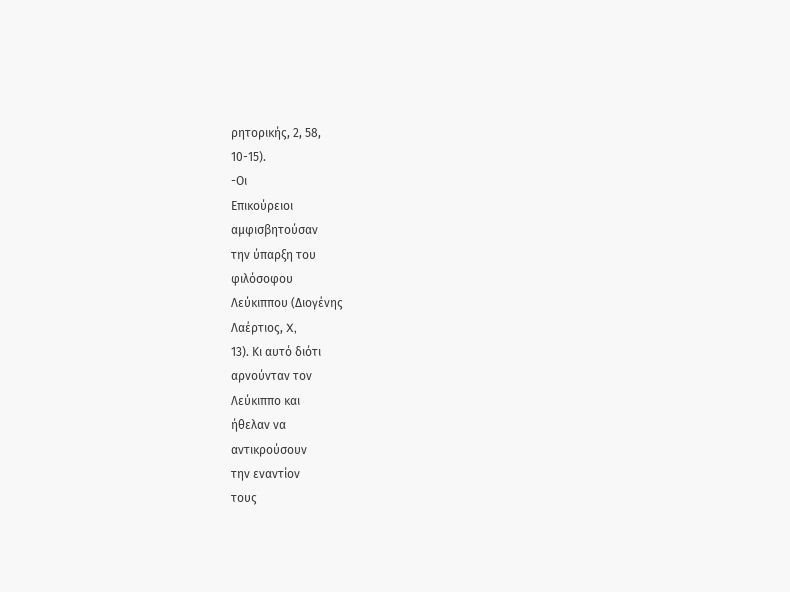ρητορικής, 2, 58,
10-15).
-Οι
Επικούρειοι
αμφισβητούσαν
την ύπαρξη του
φιλόσοφου
Λεύκιππου (Διογένης
Λαέρτιος, X,
13). Κι αυτό διότι
αρνούνταν τον
Λεύκιππο και
ήθελαν να
αντικρούσουν
την εναντίον
τους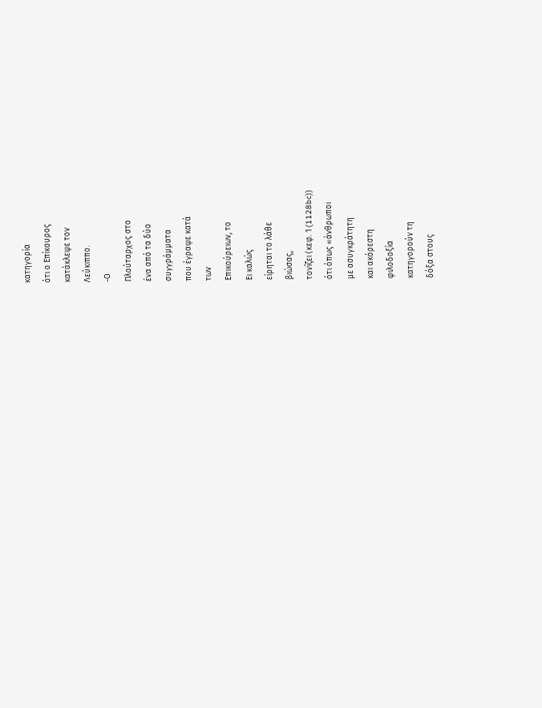κατηγορία
ότι ο Επίκουρος
κατάκλεψε τον
Λεύκιππο.
-Ο
Πλούταρχος στο
ένα από τα δύο
συγγράμματα
που έγραψε κατά
των
Επικούρειων, το
Ει καλώς
είρηται το λάθε
βιώσας,
τονίζει (κεφ. 1 (1128bc))
ότι όπως «άνθρωποι
με ασυγκράτητη
και ακόρεστη
φιλοδοξία
κατηγορούν τη
δόξα στους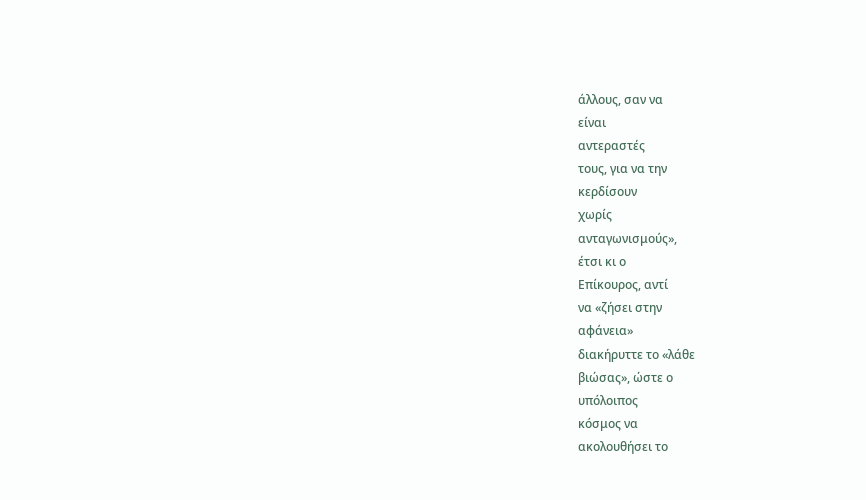άλλους, σαν να
είναι
αντεραστές
τους, για να την
κερδίσουν
χωρίς
ανταγωνισμούς»,
έτσι κι ο
Επίκουρος, αντί
να «ζήσει στην
αφάνεια»
διακήρυττε το «λάθε
βιώσας», ώστε ο
υπόλοιπος
κόσμος να
ακολουθήσει το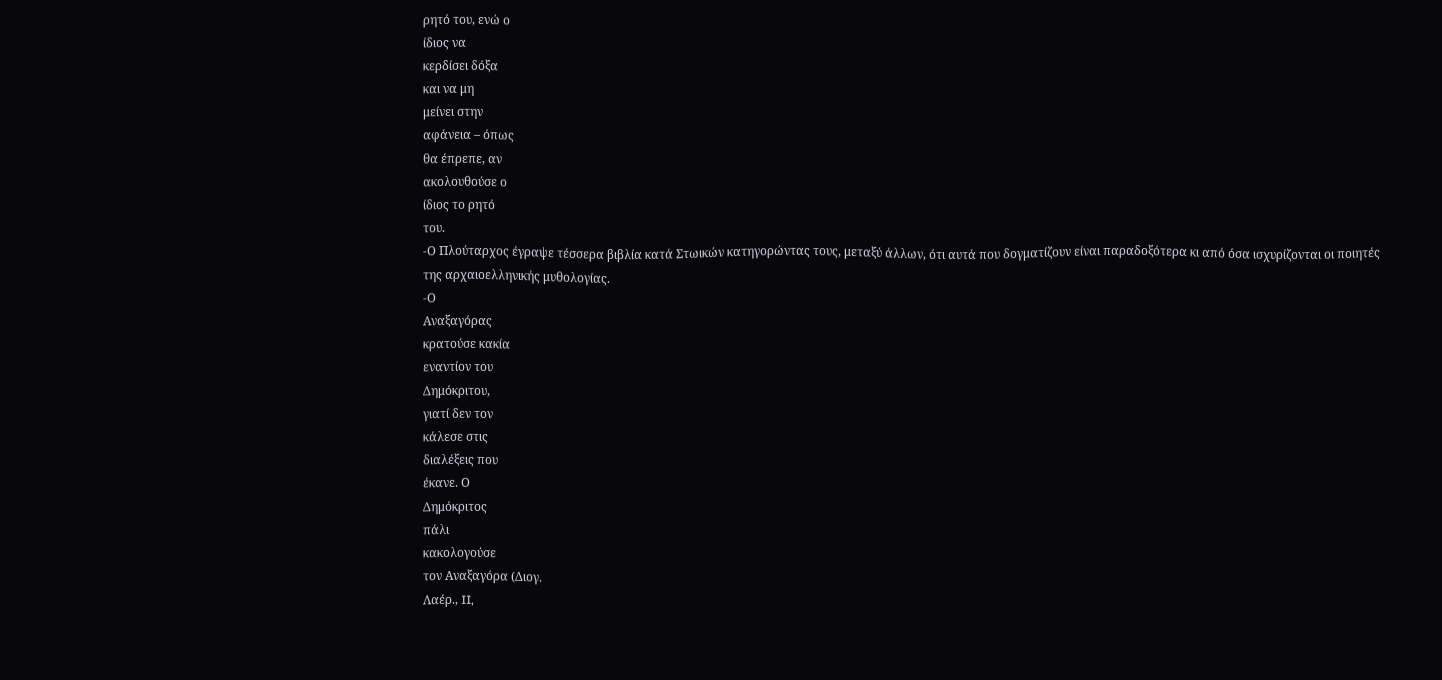ρητό του, ενώ ο
ίδιος να
κερδίσει δόξα
και να μη
μείνει στην
αφάνεια – όπως
θα έπρεπε, αν
ακολουθούσε ο
ίδιος το ρητό
του.
-Ο Πλούταρχος έγραψε τέσσερα βιβλία κατά Στωικών κατηγορώντας τους, μεταξύ άλλων, ότι αυτά που δογματίζουν είναι παραδοξότερα κι από όσα ισχυρίζονται οι ποιητές της αρχαιοελληνικής μυθολογίας.
-Ο
Αναξαγόρας
κρατούσε κακία
εναντίον του
Δημόκριτου,
γιατί δεν τον
κάλεσε στις
διαλέξεις που
έκανε. Ο
Δημόκριτος
πάλι
κακολογούσε
τον Αναξαγόρα (Διογ.
Λαέρ., II,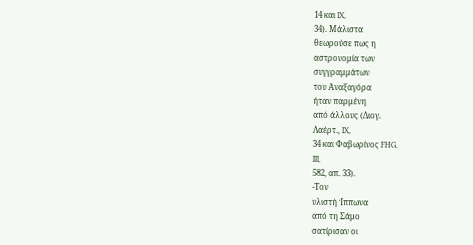14 και IX,
34). Μάλιστα
θεωρούσε πως η
αστρονομία των
συγγραμμάτων
του Αναξαγόρα
ήταν παρμένη
από άλλους (Διογ.
Λαέρτ., IX,
34 και Φαβωρίνος FHG,
III,
582, απ. 33).
-Τον
υλιστή Ίππωνα
από τη Σάμο
σατίρισαν οι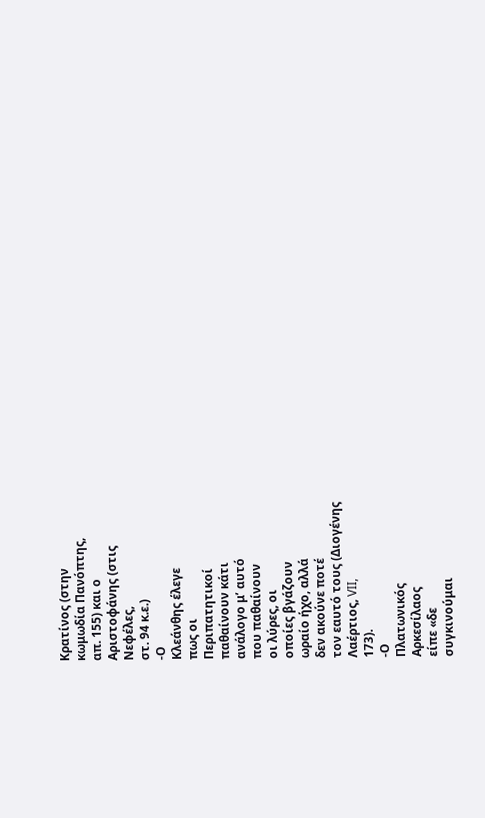Κρατίνος (στην
κωμωδία Πανόπτης,
απ. 155) και ο
Αριστοφάνης (στις
Νεφέλες,
στ. 94 κ.ε.)
-Ο
Κλεάνθης έλεγε
πως οι
Περιπατητικοί
παθαίνουν κάτι
ανάλογο μ’ αυτό
που παθαίνουν
οι λύρες, οι
οποίες βγάζουν
ωραίο ήχο, αλλά
δεν ακούνε ποτέ
τον εαυτό τους (Διογένης
Λαέρτιος, VII,
173).
-Ο
Πλατωνικός
Αρκεσίλαος
είπε «δε
συγκινούμαι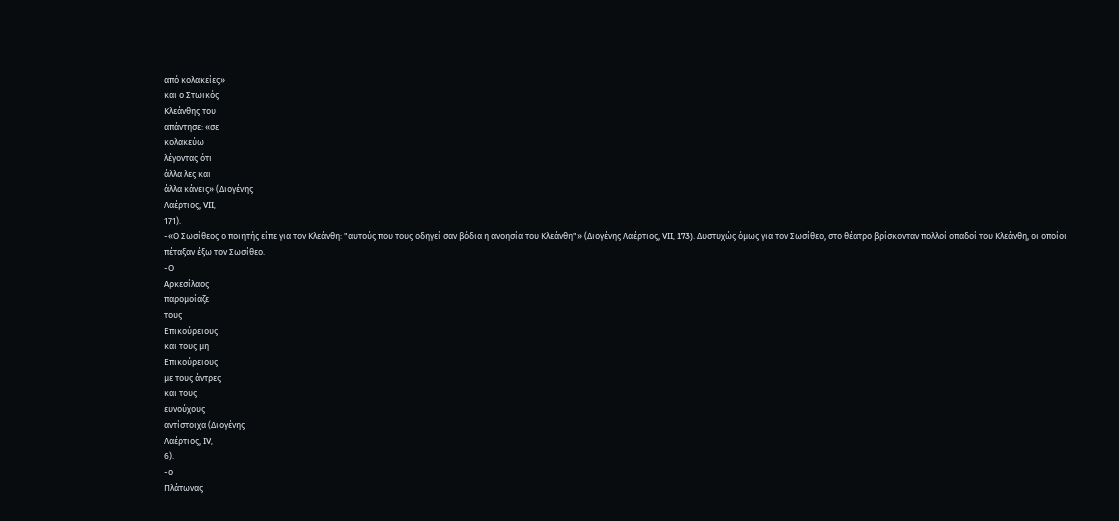από κολακείες»
και ο Στωικός
Κλεάνθης του
απάντησε: «σε
κολακεύω
λέγοντας ότι
άλλα λες και
άλλα κάνεις» (Διογένης
Λαέρτιος, VII,
171).
-«Ο Σωσίθεος ο ποιητής είπε για τον Κλεάνθη: "αυτούς που τους οδηγεί σαν βόδια η ανοησία του Κλεάνθη"» (Διογένης Λαέρτιος, VII, 173). Δυστυχώς όμως για τον Σωσίθεο, στο θέατρο βρίσκονταν πολλοί οπαδοί του Κλεάνθη, οι οποίοι πέταξαν έξω τον Σωσίθεο.
-Ο
Αρκεσίλαος
παρομοίαζε
τους
Επικούρειους
και τους μη
Επικούρειους
με τους άντρες
και τους
ευνούχους
αντίστοιχα (Διογένης
Λαέρτιος, IV,
6).
-ο
Πλάτωνας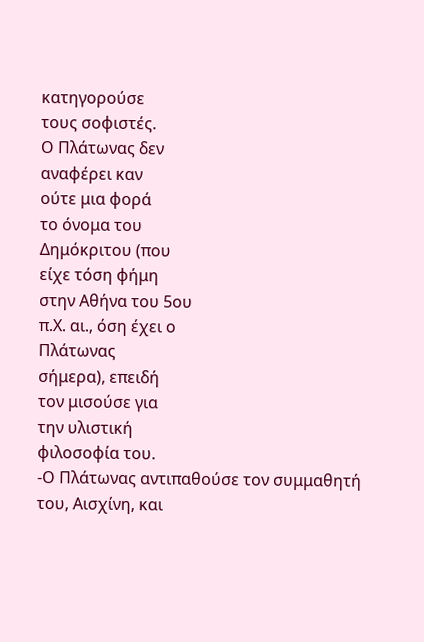κατηγορούσε
τους σοφιστές.
Ο Πλάτωνας δεν
αναφέρει καν
ούτε μια φορά
το όνομα του
Δημόκριτου (που
είχε τόση φήμη
στην Αθήνα του 5ου
π.Χ. αι., όση έχει ο
Πλάτωνας
σήμερα), επειδή
τον μισούσε για
την υλιστική
φιλοσοφία του.
-Ο Πλάτωνας αντιπαθούσε τον συμμαθητή του, Αισχίνη, και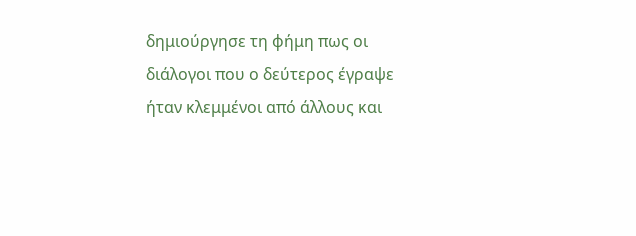δημιούργησε τη φήμη πως οι διάλογοι που ο δεύτερος έγραψε ήταν κλεμμένοι από άλλους και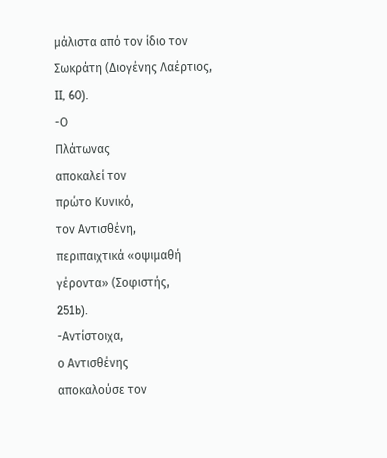μάλιστα από τον ίδιο τον Σωκράτη (Διογένης Λαέρτιος, II, 60).
-Ο
Πλάτωνας
αποκαλεί τον
πρώτο Κυνικό,
τον Αντισθένη,
περιπαιχτικά «οψιμαθή
γέροντα» (Σοφιστής,
251b).
-Αντίστοιχα,
ο Αντισθένης
αποκαλούσε τον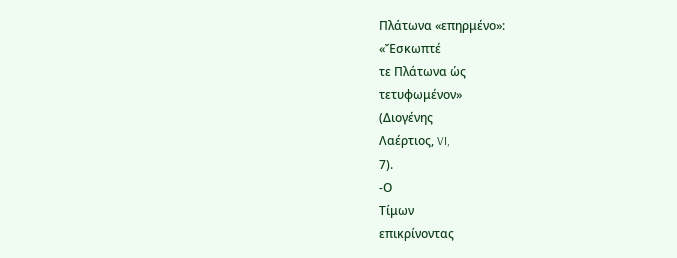Πλάτωνα «επηρμένο»:
«Ἔσκωπτέ
τε Πλάτωνα ὡς
τετυφωμένον»
(Διογένης
Λαέρτιος, VI,
7).
-Ο
Τίμων
επικρίνοντας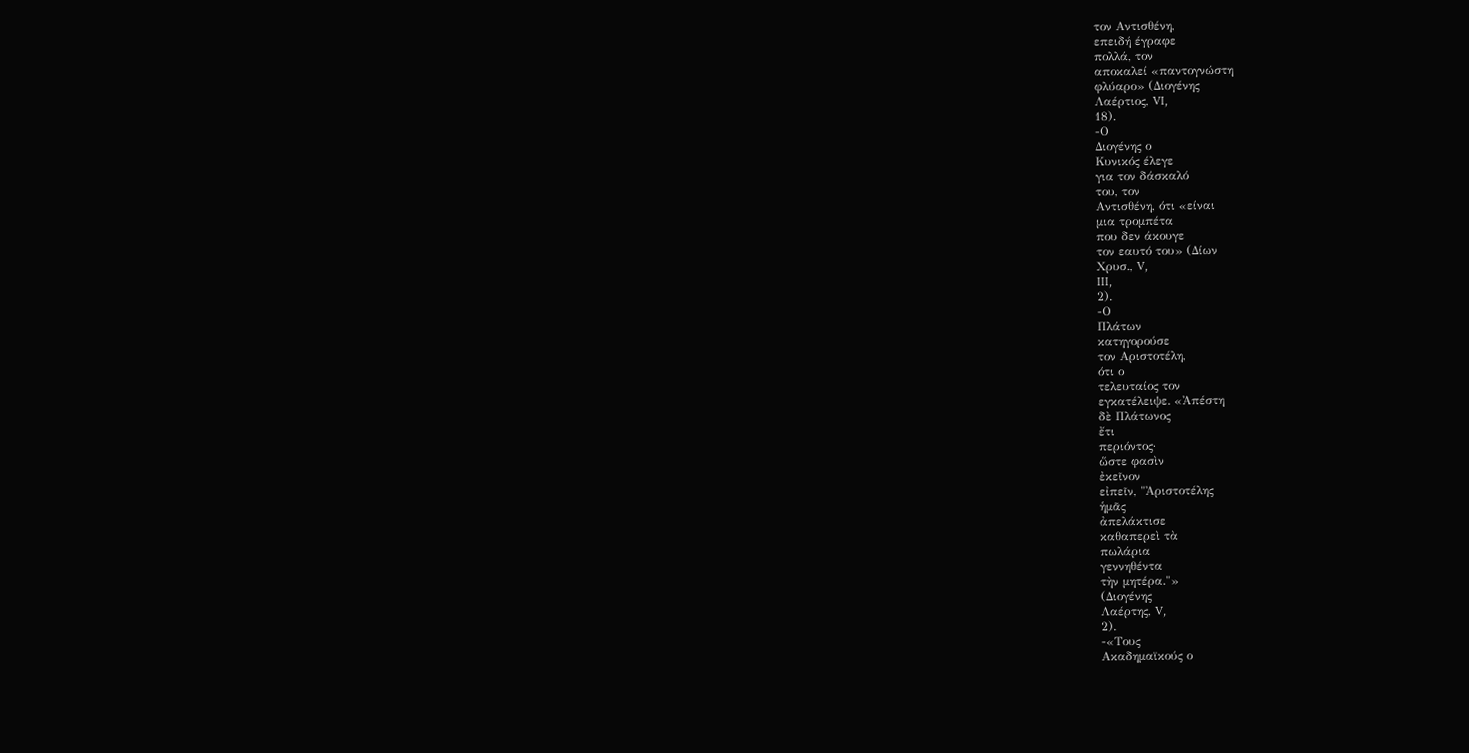τον Αντισθένη,
επειδή έγραφε
πολλά, τον
αποκαλεί «παντογνώστη
φλύαρο» (Διογένης
Λαέρτιος, VI,
18).
-Ο
Διογένης ο
Κυνικός έλεγε
για τον δάσκαλό
του, τον
Αντισθένη, ότι «είναι
μια τρομπέτα
που δεν άκουγε
τον εαυτό του» (Δίων
Χρυσ., V,
III,
2).
-Ο
Πλάτων
κατηγορούσε
τον Αριστοτέλη,
ότι ο
τελευταίος τον
εγκατέλειψε. «Ἀπέστη
δὲ Πλάτωνος
ἔτι
περιόντος·
ὥστε φασὶν
ἐκεῖνον
εἰπεῖν, "Ἀριστοτέλης
ἡμᾶς
ἀπελάκτισε
καθαπερεὶ τὰ
πωλάρια
γεννηθέντα
τὴν μητέρα."»
(Διογένης
Λαέρτης, V,
2).
-«Τους
Ακαδημαϊκούς ο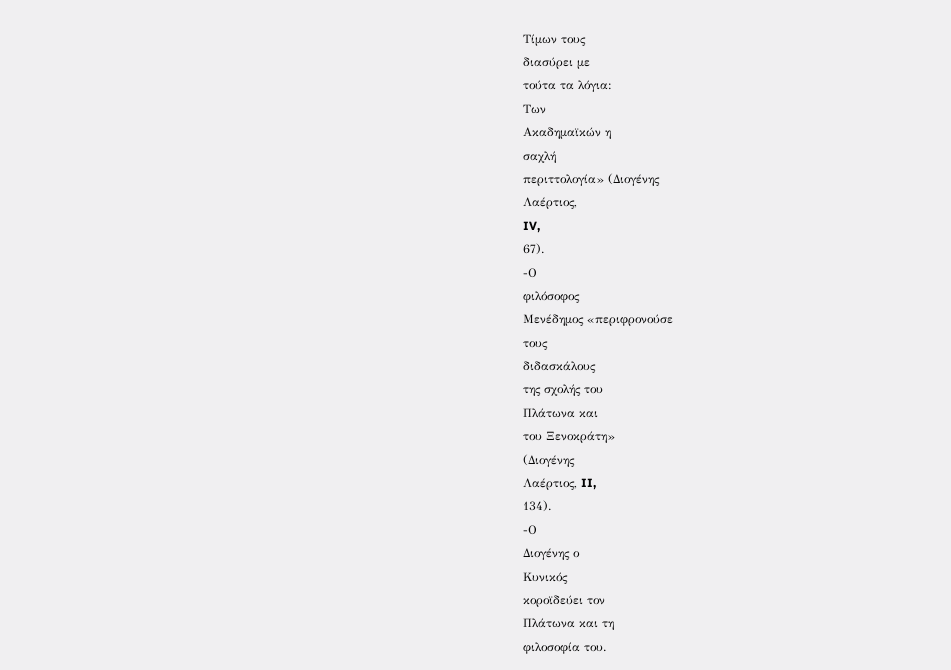Τίμων τους
διασύρει με
τούτα τα λόγια:
Των
Ακαδημαϊκών η
σαχλή
περιττολογία» (Διογένης
Λαέρτιος,
IV,
67).
-Ο
φιλόσοφος
Μενέδημος «περιφρονούσε
τους
διδασκάλους
της σχολής του
Πλάτωνα και
του Ξενοκράτη»
(Διογένης
Λαέρτιος, II,
134).
-Ο
Διογένης ο
Κυνικός
κοροϊδεύει τον
Πλάτωνα και τη
φιλοσοφία του.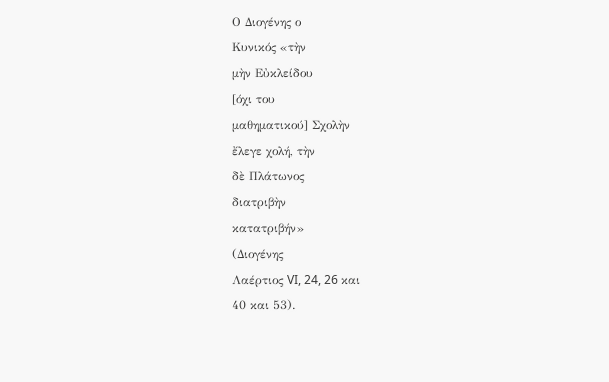Ο Διογένης ο
Κυνικός «τὴν
μὴν Εὐκλείδου
[όχι του
μαθηματικού] Σχολὴν
ἔλεγε χολή, τὴν
δὲ Πλάτωνος
διατριβὴν
κατατριβήν»
(Διογένης
Λαέρτιος VI, 24, 26 και
40 και 53).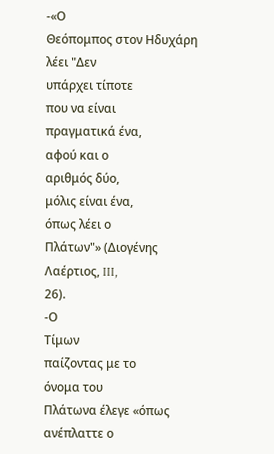-«Ο
Θεόπομπος στον Ηδυχάρη
λέει "Δεν
υπάρχει τίποτε
που να είναι
πραγματικά ένα,
αφού και ο
αριθμός δύο,
μόλις είναι ένα,
όπως λέει ο
Πλάτων"» (Διογένης
Λαέρτιος, III,
26).
-Ο
Τίμων
παίζοντας με το
όνομα του
Πλάτωνα έλεγε «όπως
ανέπλαττε ο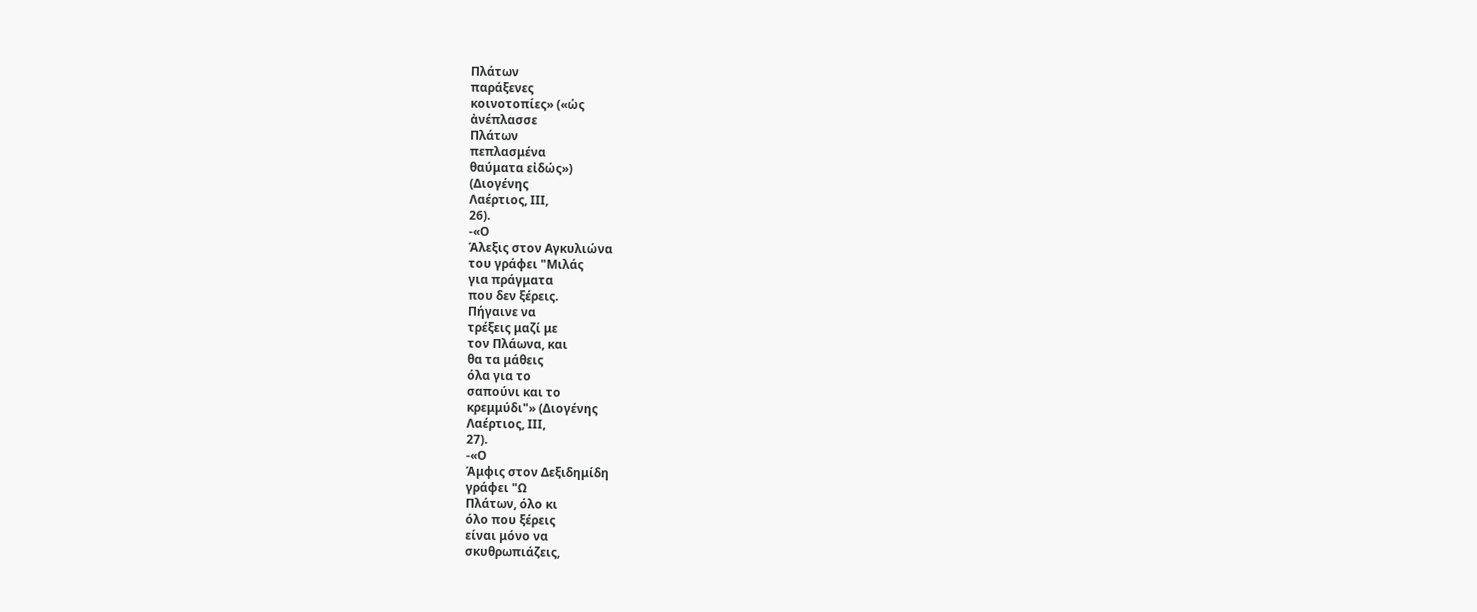Πλάτων
παράξενες
κοινοτοπίες» («ὡς
ἀνέπλασσε
Πλάτων
πεπλασμένα
θαύματα εἰδώς»)
(Διογένης
Λαέρτιος, III,
26).
-«Ο
Άλεξις στον Αγκυλιώνα
του γράφει "Μιλάς
για πράγματα
που δεν ξέρεις.
Πήγαινε να
τρέξεις μαζί με
τον Πλάωνα, και
θα τα μάθεις
όλα για το
σαπούνι και το
κρεμμύδι"» (Διογένης
Λαέρτιος, III,
27).
-«Ο
Άμφις στον Δεξιδημίδη
γράφει "Ω
Πλάτων, όλο κι
όλο που ξέρεις
είναι μόνο να
σκυθρωπιάζεις,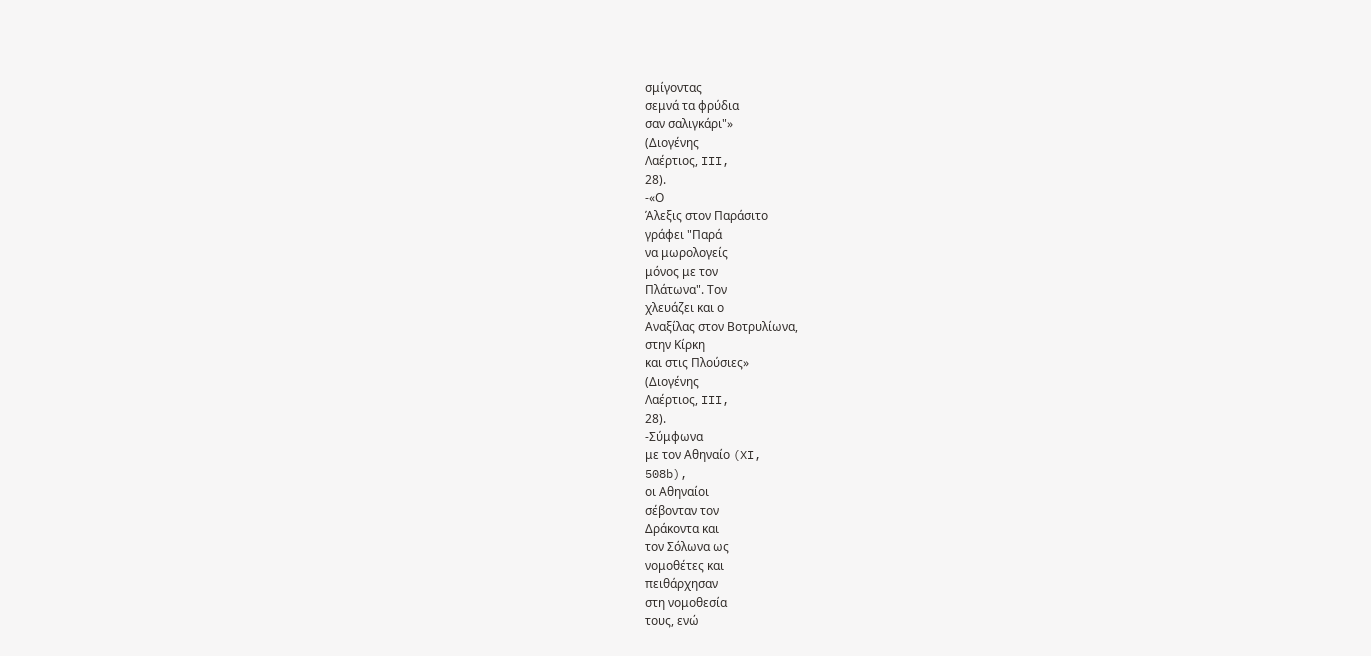σμίγοντας
σεμνά τα φρύδια
σαν σαλιγκάρι"»
(Διογένης
Λαέρτιος, III,
28).
-«Ο
Άλεξις στον Παράσιτο
γράφει "Παρά
να μωρολογείς
μόνος με τον
Πλάτωνα". Τον
χλευάζει και ο
Αναξίλας στον Βοτρυλίωνα,
στην Κίρκη
και στις Πλούσιες»
(Διογένης
Λαέρτιος, III,
28).
-Σύμφωνα
με τον Αθηναίο (XI,
508b),
οι Αθηναίοι
σέβονταν τον
Δράκοντα και
τον Σόλωνα ως
νομοθέτες και
πειθάρχησαν
στη νομοθεσία
τους, ενώ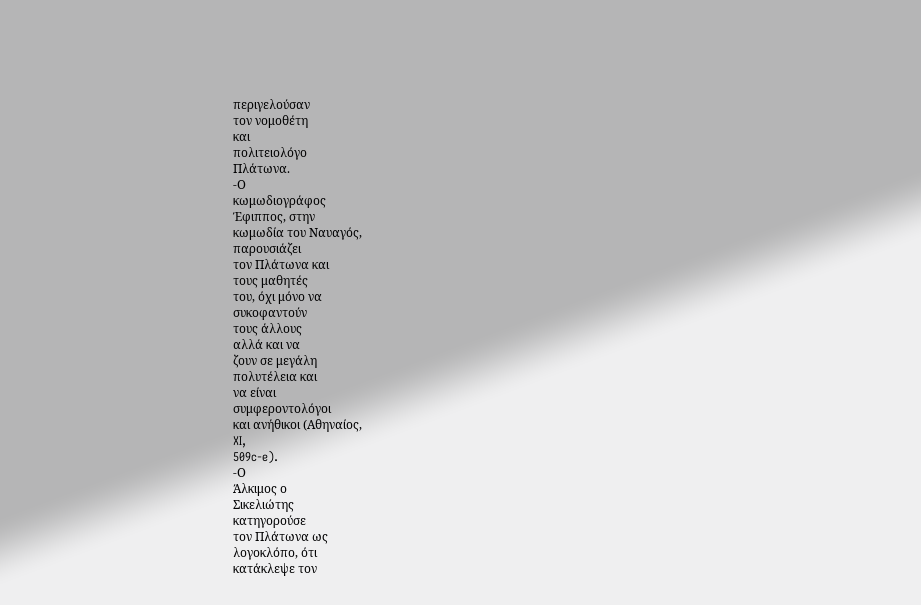περιγελούσαν
τον νομοθέτη
και
πολιτειολόγο
Πλάτωνα.
-Ο
κωμωδιογράφος
Έφιππος, στην
κωμωδία του Ναυαγός,
παρουσιάζει
τον Πλάτωνα και
τους μαθητές
του, όχι μόνο να
συκοφαντούν
τους άλλους
αλλά και να
ζουν σε μεγάλη
πολυτέλεια και
να είναι
συμφεροντολόγοι
και ανήθικοι (Αθηναίος,
XI,
509c-e).
-Ο
Άλκιμος ο
Σικελιώτης
κατηγορούσε
τον Πλάτωνα ως
λογοκλόπο, ότι
κατάκλεψε τον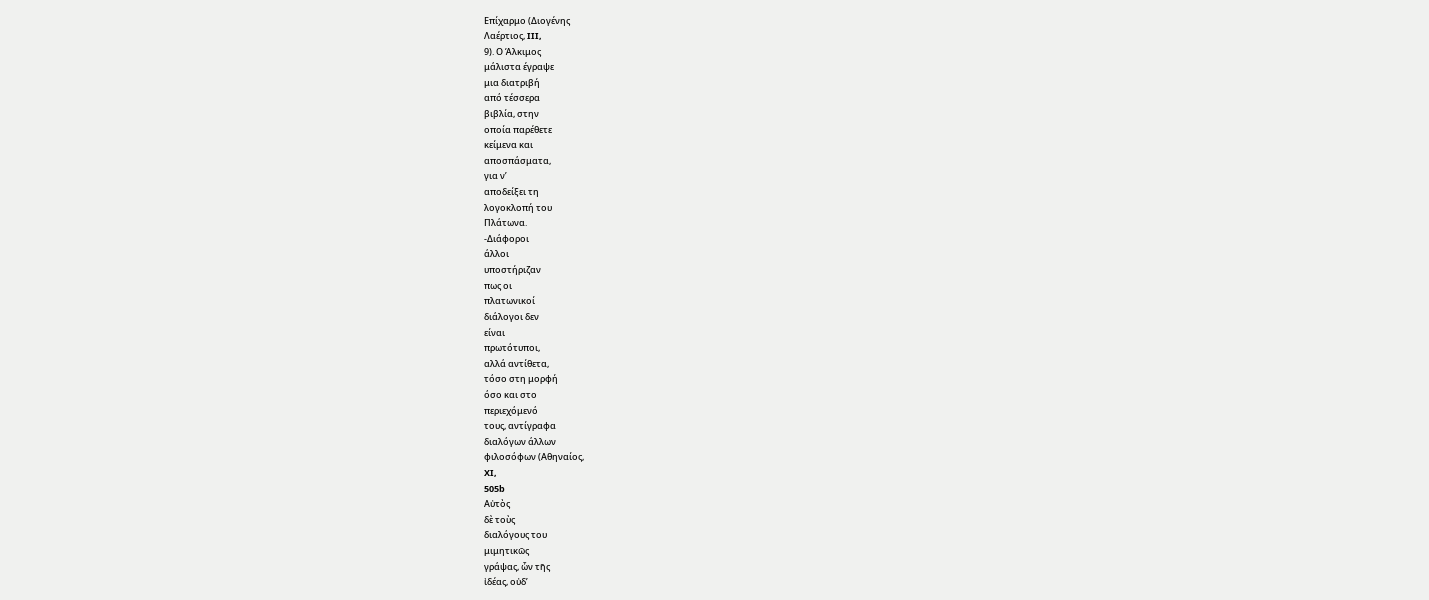Επίχαρμο (Διογένης
Λαέρτιος, III,
9). Ο Άλκιμος
μάλιστα έγραψε
μια διατριβή
από τέσσερα
βιβλία, στην
οποία παρέθετε
κείμενα και
αποσπάσματα,
για ν’
αποδείξει τη
λογοκλοπή του
Πλάτωνα.
-Διάφοροι
άλλοι
υποστήριζαν
πως οι
πλατωνικοί
διάλογοι δεν
είναι
πρωτότυποι,
αλλά αντίθετα,
τόσο στη μορφή
όσο και στο
περιεχόμενό
τους, αντίγραφα
διαλόγων άλλων
φιλοσόφων (Αθηναίος,
XI,
505b
Αὐτὸς
δὲ τοὺς
διαλόγους του
μιμητικῶς
γράψας, ὧν τῆς
ἰδέας, οὐδ’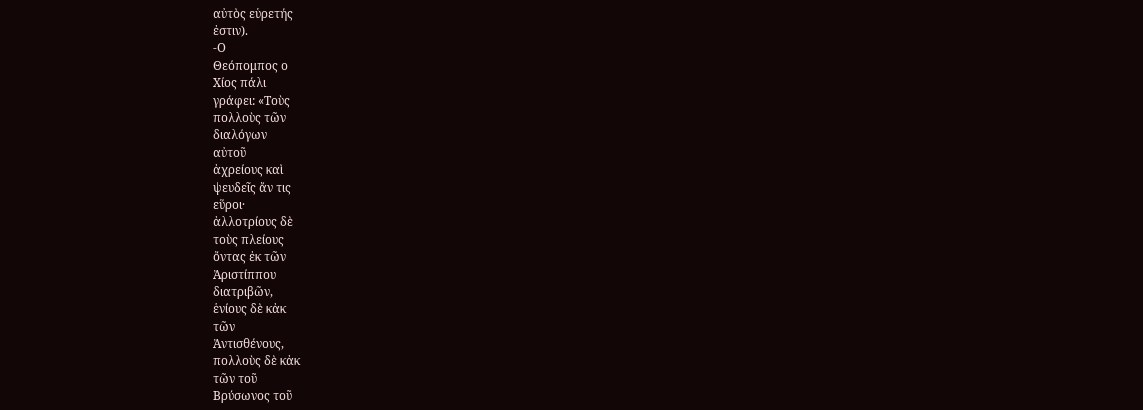αὐτὸς εὑρετής
ἐστιν).
-Ο
Θεόπομπος ο
Χίος πάλι
γράφει: «Τοὺς
πολλοὺς τῶν
διαλόγων
αὐτοῦ
ἀχρείους καὶ
ψευδεῖς ἄν τις
εὕροι·
ἀλλοτρίους δὲ
τοὺς πλείους
ὄντας ἐκ τῶν
Ἀριστίππου
διατριβῶν,
ἑνίους δὲ κἀκ
τῶν
Ἀντισθένους,
πολλοὺς δὲ κἀκ
τῶν τοῦ
Βρύσωνος τοῦ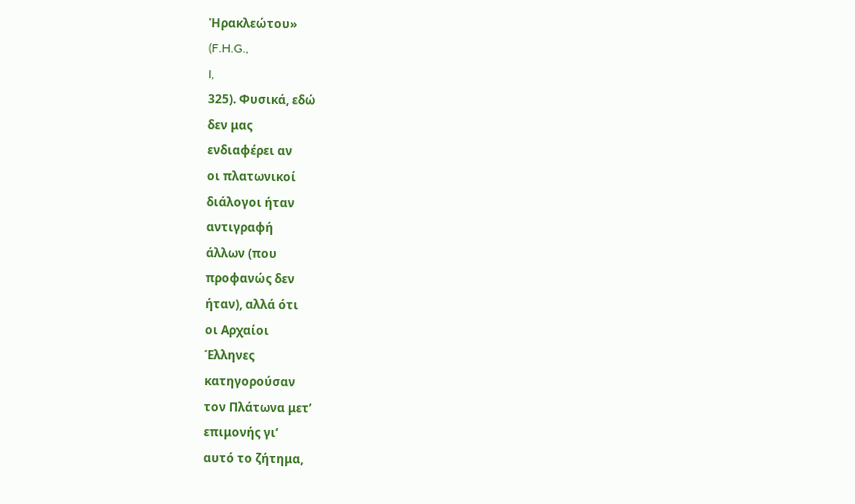Ἡρακλεώτου»
(F.H.G.,
I,
325). Φυσικά, εδώ
δεν μας
ενδιαφέρει αν
οι πλατωνικοί
διάλογοι ήταν
αντιγραφή
άλλων (που
προφανώς δεν
ήταν), αλλά ότι
οι Αρχαίοι
Έλληνες
κατηγορούσαν
τον Πλάτωνα μετ’
επιμονής γι’
αυτό το ζήτημα,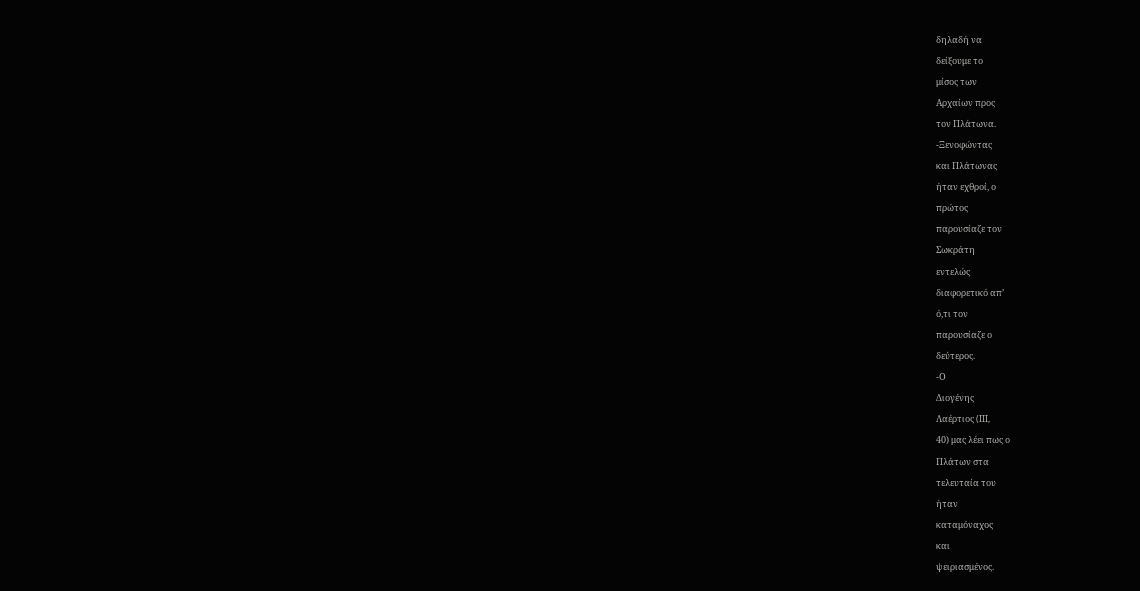δηλαδή να
δείξουμε το
μίσος των
Αρχαίων προς
τον Πλάτωνα.
-Ξενοφώντας
και Πλάτωνας
ήταν εχθροί, ο
πρώτος
παρουσίαζε τον
Σωκράτη
εντελώς
διαφορετικό απ’
ό,τι τον
παρουσίαζε ο
δεύτερος.
-Ο
Διογένης
Λαέρτιος (III,
40) μας λέει πως ο
Πλάτων στα
τελευταία του
ήταν
καταμόναχος
και
ψειριασμένος.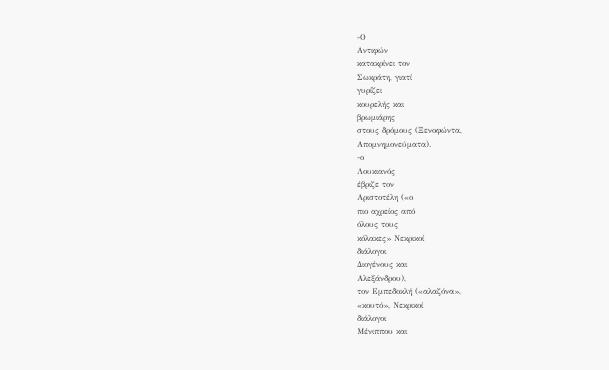-Ο
Αντιφών
κατακρίνει τον
Σωκράτη, γιατί
γυρίζει
κουρελής και
βρωμιάρης
στους δρόμους (Ξενοφώντα,
Απομνημονεύματα).
-ο
Λουκιανός
έβριζε τον
Αριστοτέλη («ο
πιο αχρείος από
όλους τους
κόλακες» Νεκρικοί
διάλογοι
Διογένους και
Αλεξάνδρου),
τον Εμπεδοκλή («αλαζόνα»,
«κουτό», Νεκρικοί
διάλογοι
Μένιππου και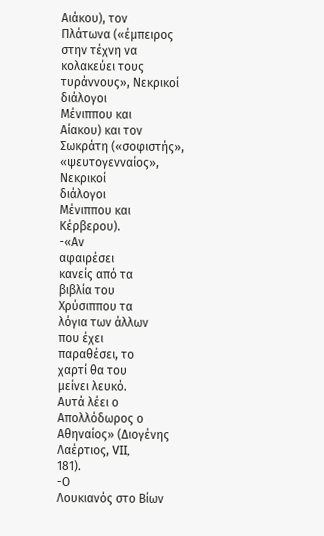Αιάκου), τον
Πλάτωνα («έμπειρος
στην τέχνη να
κολακεύει τους
τυράννους», Νεκρικοί
διάλογοι
Μένιππου και
Αίακου) και τον
Σωκράτη («σοφιστής»,
«ψευτογενναίος»,
Νεκρικοί
διάλογοι
Μένιππου και
Κέρβερου).
-«Αν
αφαιρέσει
κανείς από τα
βιβλία του
Χρύσιππου τα
λόγια των άλλων
που έχει
παραθέσει, το
χαρτί θα του
μείνει λευκό.
Αυτά λέει ο
Απολλόδωρος ο
Αθηναίος» (Διογένης
Λαέρτιος, VII,
181).
-Ο
Λουκιανός στο Βίων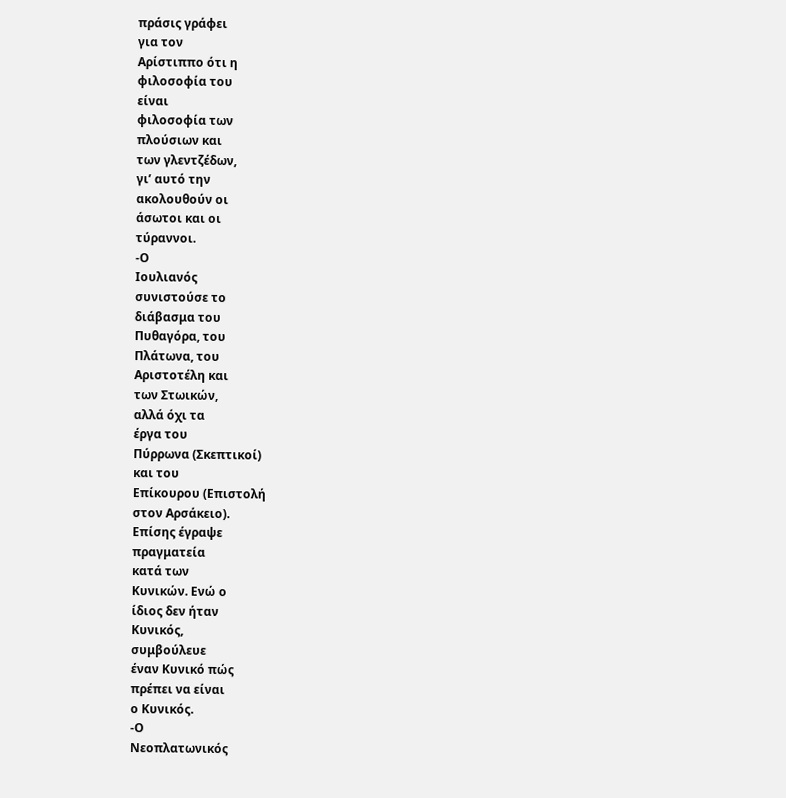πράσις γράφει
για τον
Αρίστιππο ότι η
φιλοσοφία του
είναι
φιλοσοφία των
πλούσιων και
των γλεντζέδων,
γι’ αυτό την
ακολουθούν οι
άσωτοι και οι
τύραννοι.
-Ο
Ιουλιανός
συνιστούσε το
διάβασμα του
Πυθαγόρα, του
Πλάτωνα, του
Αριστοτέλη και
των Στωικών,
αλλά όχι τα
έργα του
Πύρρωνα (Σκεπτικοί)
και του
Επίκουρου (Επιστολή
στον Αρσάκειο).
Επίσης έγραψε
πραγματεία
κατά των
Κυνικών. Ενώ ο
ίδιος δεν ήταν
Κυνικός,
συμβούλευε
έναν Κυνικό πώς
πρέπει να είναι
ο Κυνικός.
-Ο
Νεοπλατωνικός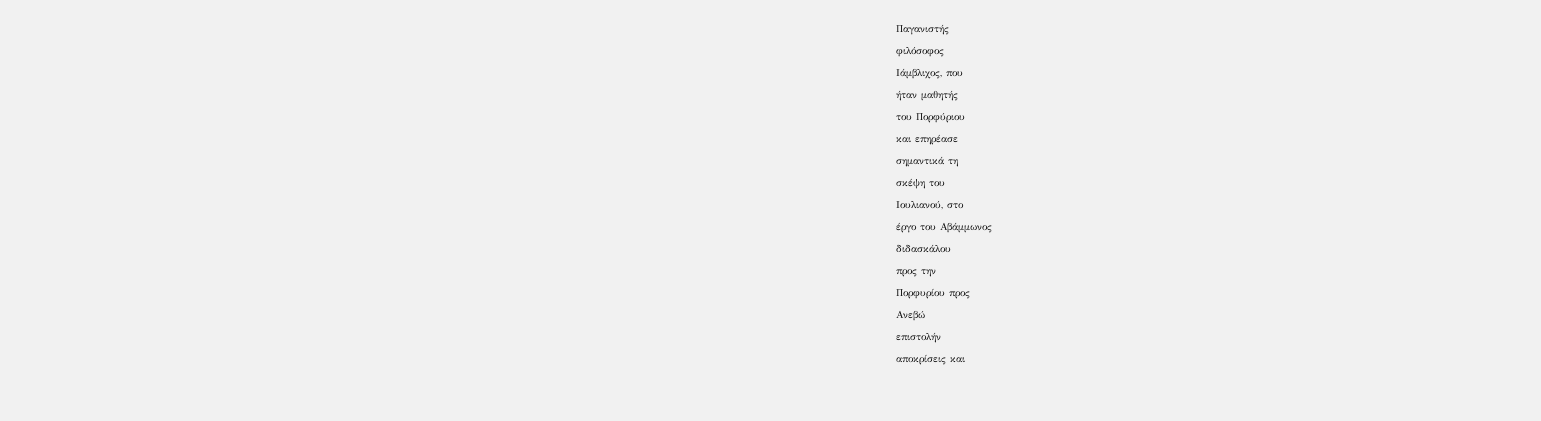Παγανιστής
φιλόσοφος
Ιάμβλιχος, που
ήταν μαθητής
του Πορφύριου
και επηρέασε
σημαντικά τη
σκέψη του
Ιουλιανού, στο
έργο του Αβάμμωνος
διδασκάλου
προς την
Πορφυρίου προς
Ανεβώ
επιστολήν
αποκρίσεις και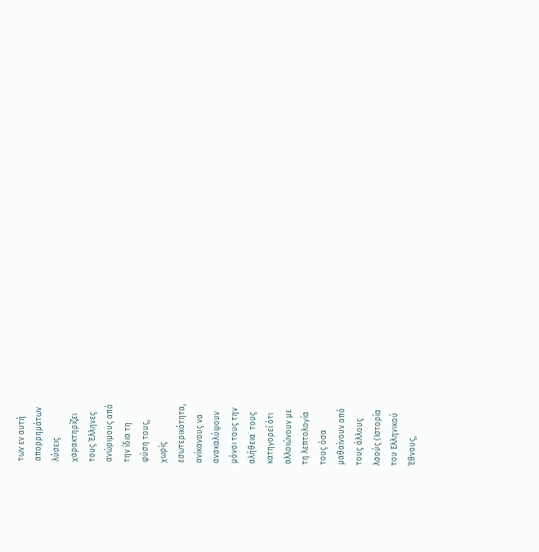των εν αυτή
απορρημάτων
λύσεις
χαρακτηρίζει
τους Έλληνες
ανώριμους από
την ίδια τη
φύση τους,
χωρίς
εσωτερικότητα,
ανίκανους να
ανακαλύψουν
μόνοι τους την
αλήθεια˙ τους
κατηγορεί ότι
αλλοιώνουν με
τη λεπτολογία
τους όσα
μαθαίνουν από
τους άλλους
λαούς (Ιστορία
του Ελληνικού
Έθνους,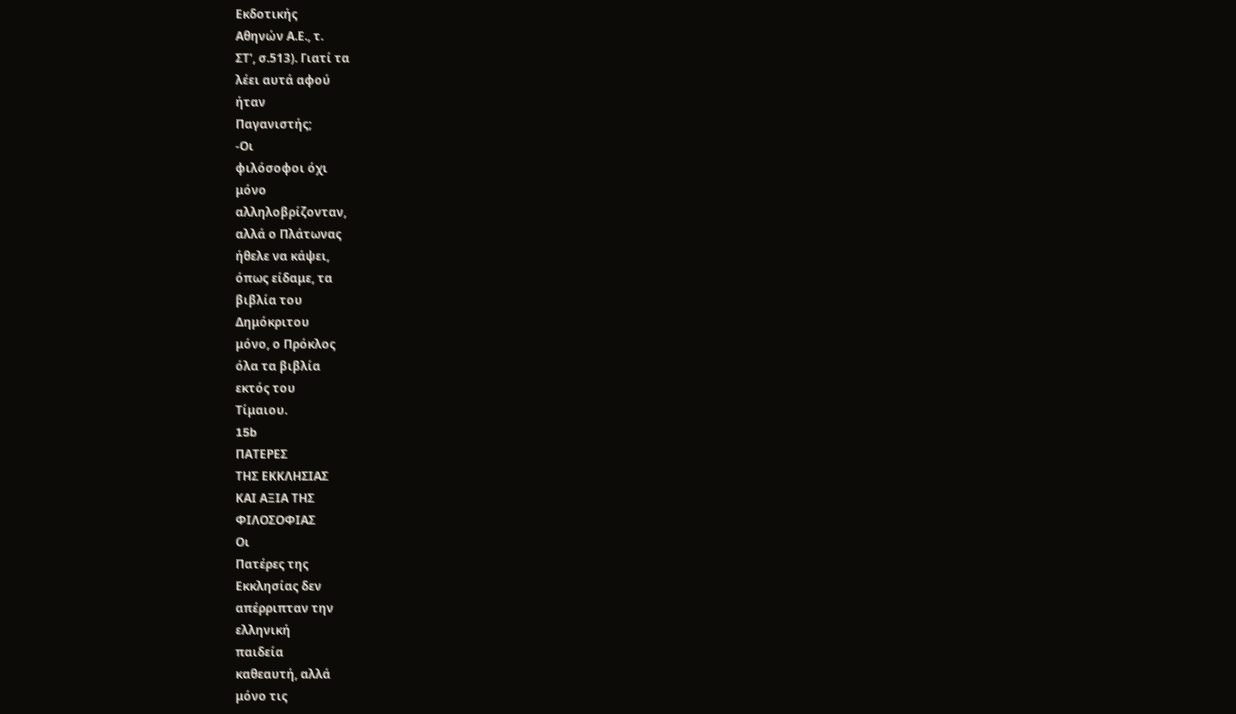Εκδοτικής
Αθηνών Α.Ε., τ.
ΣΤ', σ.513). Γιατί τα
λέει αυτά αφού
ήταν
Παγανιστής;
-Οι
φιλόσοφοι όχι
μόνο
αλληλοβρίζονταν,
αλλά ο Πλάτωνας
ήθελε να κάψει,
όπως είδαμε, τα
βιβλία του
Δημόκριτου
μόνο, ο Πρόκλος
όλα τα βιβλία
εκτός του
Τίμαιου.
15b
ΠΑΤΕΡΕΣ
ΤΗΣ ΕΚΚΛΗΣΙΑΣ
ΚΑΙ ΑΞΙΑ ΤΗΣ
ΦΙΛΟΣΟΦΙΑΣ
Οι
Πατέρες της
Εκκλησίας δεν
απέρριπταν την
ελληνική
παιδεία
καθεαυτή, αλλά
μόνο τις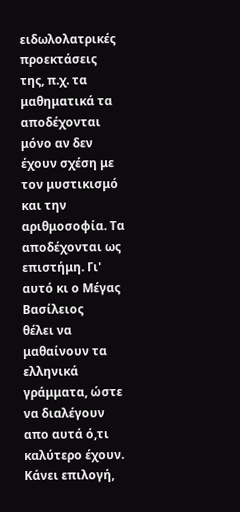ειδωλολατρικές
προεκτάσεις
της, π.χ. τα
μαθηματικά τα
αποδέχονται
μόνο αν δεν
έχουν σχέση με
τον μυστικισμό
και την
αριθμοσοφία. Τα
αποδέχονται ως
επιστήμη. Γι'
αυτό κι ο Μέγας
Βασίλειος
θέλει να
μαθαίνουν τα
ελληνικά
γράμματα, ώστε
να διαλέγουν
απο αυτά ό,τι
καλύτερο έχουν.
Κάνει επιλογή,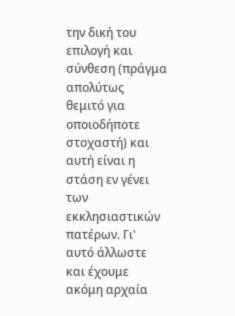την δική του
επιλογή και
σύνθεση (πράγμα
απολύτως
θεμιτό για
οποιοδήποτε
στοχαστή) και
αυτή είναι η
στάση εν γένει
των
εκκλησιαστικών
πατέρων. Γι'
αυτό άλλωστε
και έχουμε
ακόμη αρχαία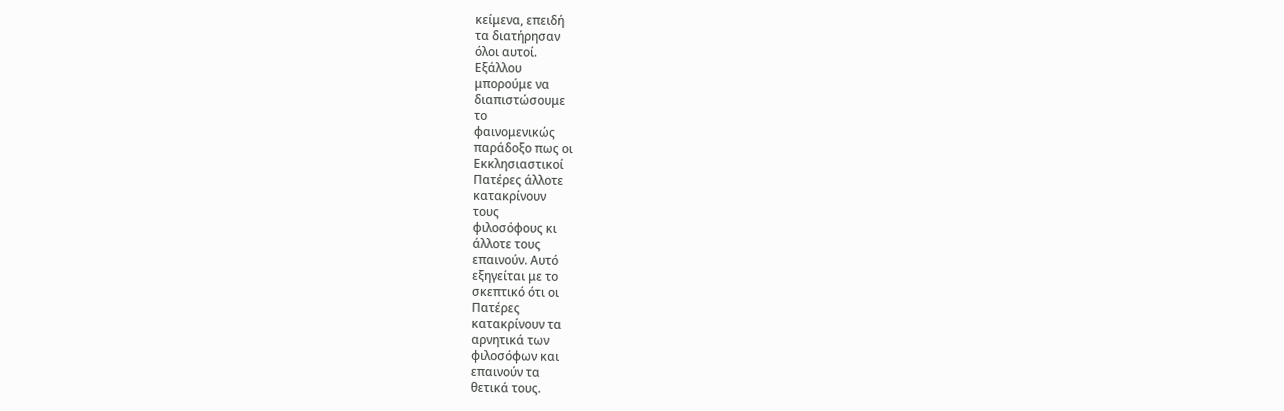κείμενα, επειδή
τα διατήρησαν
όλοι αυτοί.
Εξάλλου
μπορούμε να
διαπιστώσουμε
το
φαινομενικώς
παράδοξο πως οι
Εκκλησιαστικοί
Πατέρες άλλοτε
κατακρίνουν
τους
φιλοσόφους κι
άλλοτε τους
επαινούν. Αυτό
εξηγείται με το
σκεπτικό ότι οι
Πατέρες
κατακρίνουν τα
αρνητικά των
φιλοσόφων και
επαινούν τα
θετικά τους.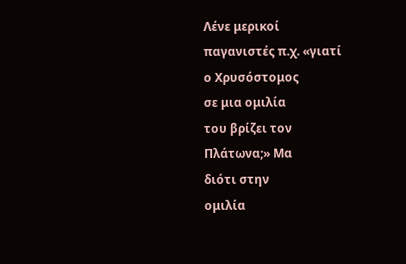Λένε μερικοί
παγανιστές π.χ. «γιατί
ο Χρυσόστομος
σε μια ομιλία
του βρίζει τον
Πλάτωνα;» Μα
διότι στην
ομιλία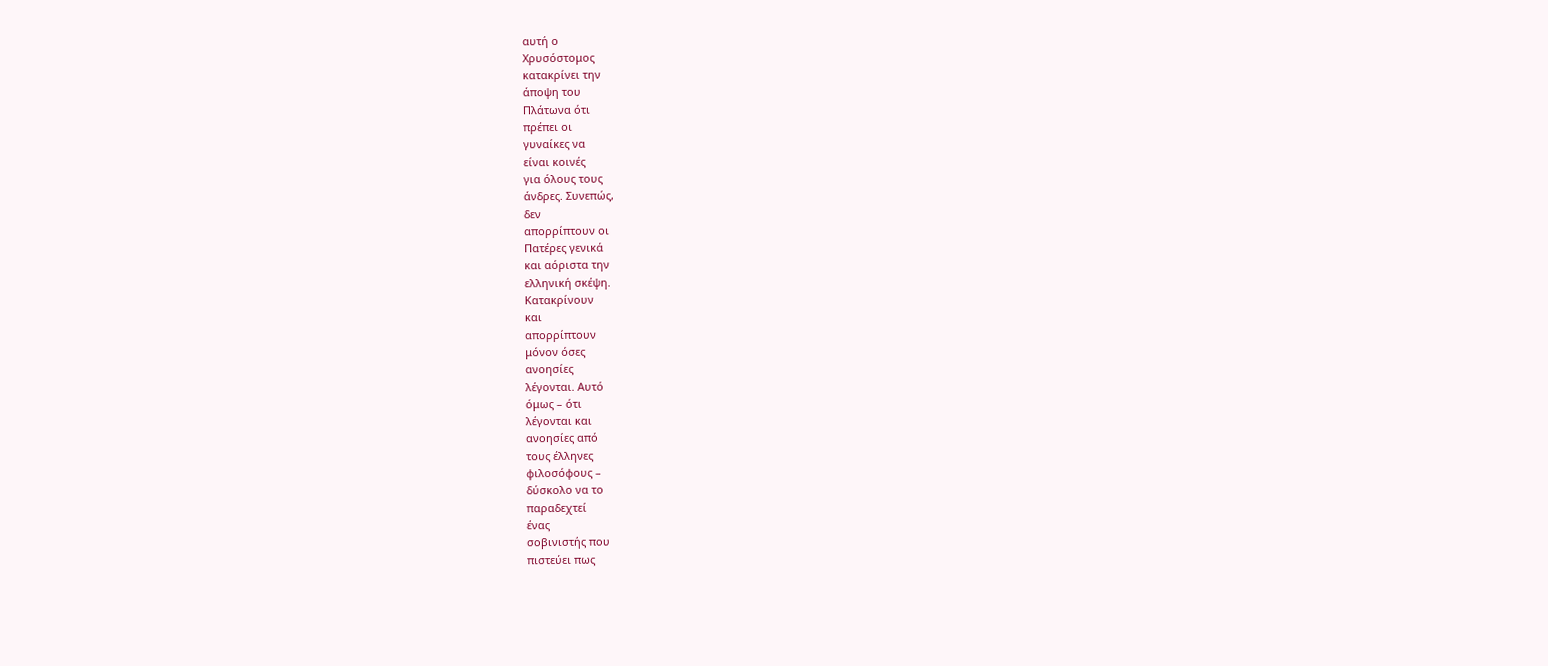αυτή ο
Χρυσόστομος
κατακρίνει την
άποψη του
Πλάτωνα ότι
πρέπει οι
γυναίκες να
είναι κοινές
για όλους τους
άνδρες. Συνεπώς,
δεν
απορρίπτουν οι
Πατέρες γενικά
και αόριστα την
ελληνική σκέψη.
Κατακρίνουν
και
απορρίπτουν
μόνον όσες
ανοησίες
λέγονται. Αυτό
όμως – ότι
λέγονται και
ανοησίες από
τους έλληνες
φιλοσόφους –
δύσκολο να το
παραδεχτεί
ένας
σοβινιστής που
πιστεύει πως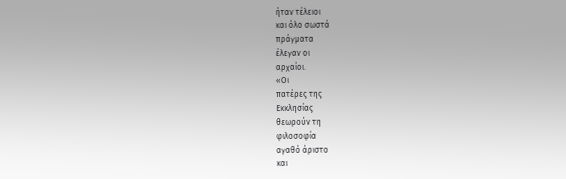ήταν τέλειοι
και όλο σωστά
πράγματα
έλεγαν οι
αρχαίοι.
«Οι
πατέρες της
Εκκλησίας
θεωρούν τη
φιλοσοφία
αγαθό άριστο
και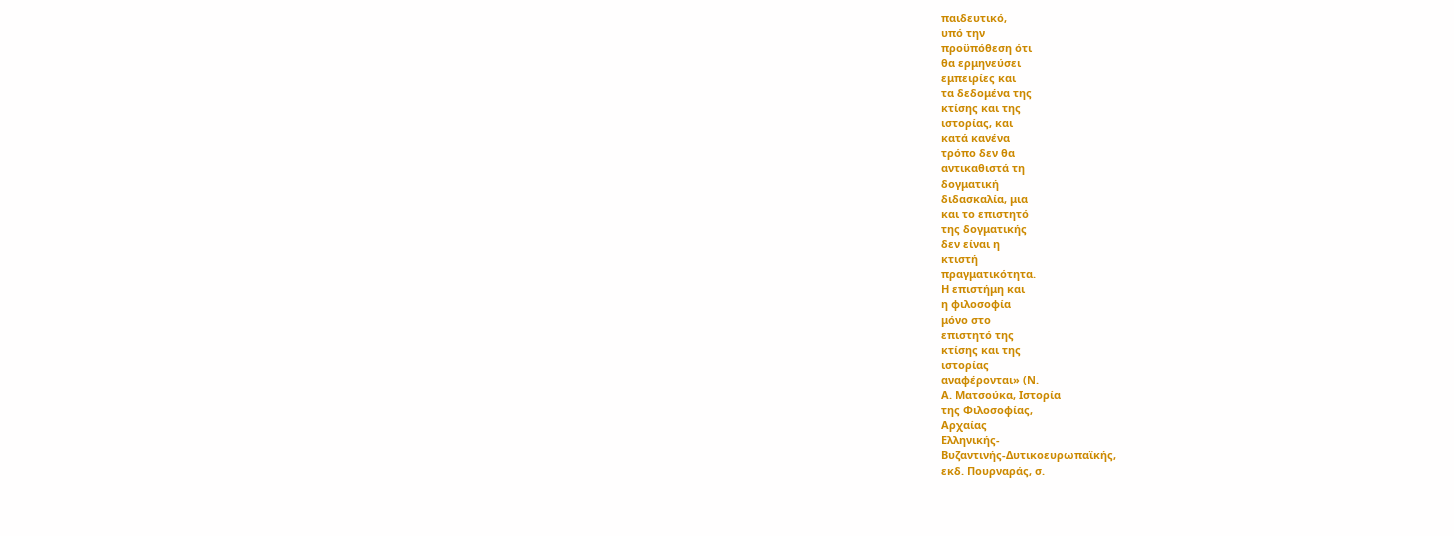παιδευτικό,
υπό την
προϋπόθεση ότι
θα ερμηνεύσει
εμπειρίες και
τα δεδομένα της
κτίσης και της
ιστορίας, και
κατά κανένα
τρόπο δεν θα
αντικαθιστά τη
δογματική
διδασκαλία, μια
και το επιστητό
της δογματικής
δεν είναι η
κτιστή
πραγματικότητα.
Η επιστήμη και
η φιλοσοφία
μόνο στο
επιστητό της
κτίσης και της
ιστορίας
αναφέρονται» (Ν.
Α. Ματσούκα, Ιστορία
της Φιλοσοφίας,
Αρχαίας
Ελληνικής-
Βυζαντινής-Δυτικοευρωπαϊκής,
εκδ. Πουρναράς, σ.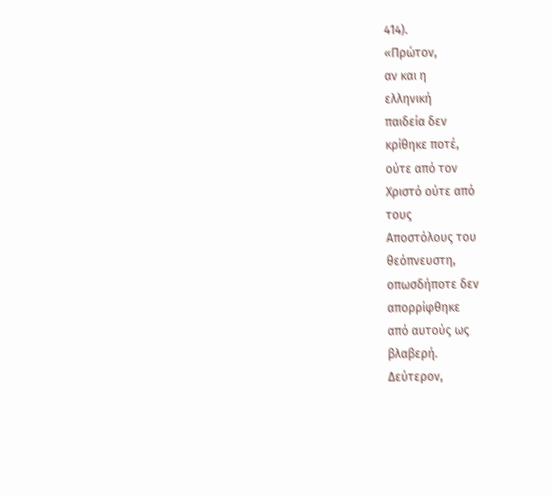414).
«Πρώτον,
αν και η
ελληνική
παιδεία δεν
κρίθηκε ποτέ,
ούτε από τον
Χριστό ούτε από
τους
Αποστόλους του
θεόπνευστη,
οπωσδήποτε δεν
απορρίφθηκε
από αυτούς ως
βλαβερή.
Δεύτερον,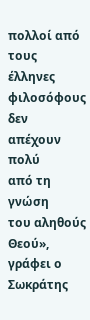πολλοί από τους
έλληνες
φιλοσόφους δεν
απέχουν πολύ
από τη γνώση
του αληθούς
Θεού»,
γράφει ο Σωκράτης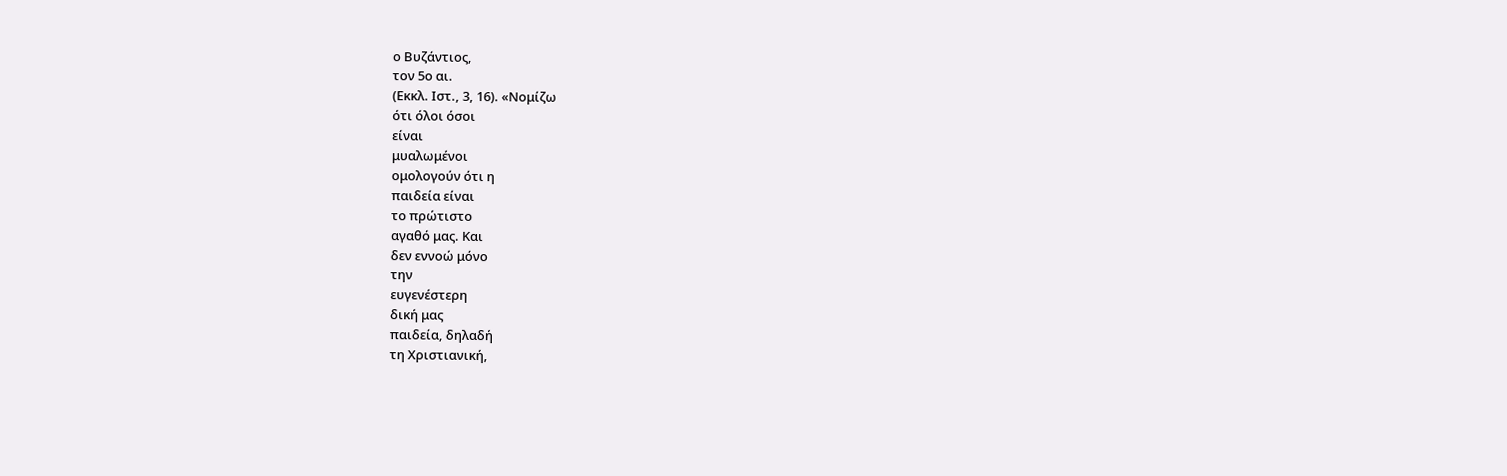ο Βυζάντιος,
τον 5ο αι.
(Εκκλ. Ιστ., 3, 16). «Νομίζω
ότι όλοι όσοι
είναι
μυαλωμένοι
ομολογούν ότι η
παιδεία είναι
το πρώτιστο
αγαθό μας. Και
δεν εννοώ μόνο
την
ευγενέστερη
δική μας
παιδεία, δηλαδή
τη Χριστιανική,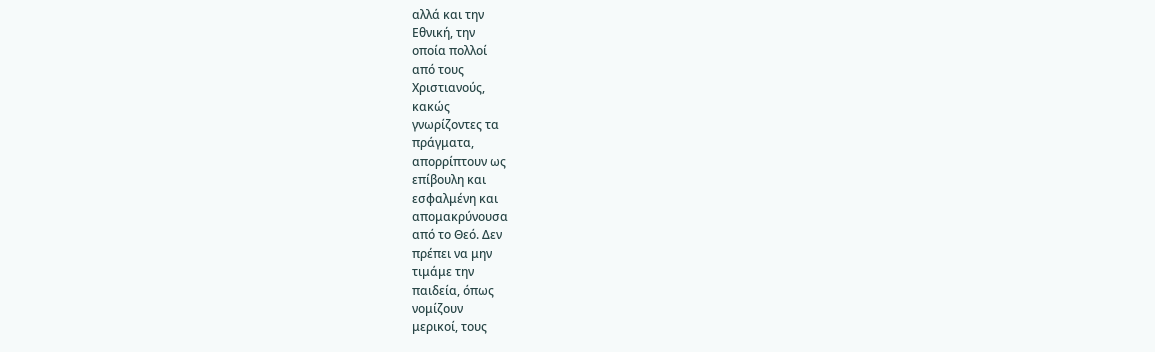αλλά και την
Εθνική, την
οποία πολλοί
από τους
Χριστιανούς,
κακώς
γνωρίζοντες τα
πράγματα,
απορρίπτουν ως
επίβουλη και
εσφαλμένη και
απομακρύνουσα
από το Θεό. Δεν
πρέπει να μην
τιμάμε την
παιδεία, όπως
νομίζουν
μερικοί, τους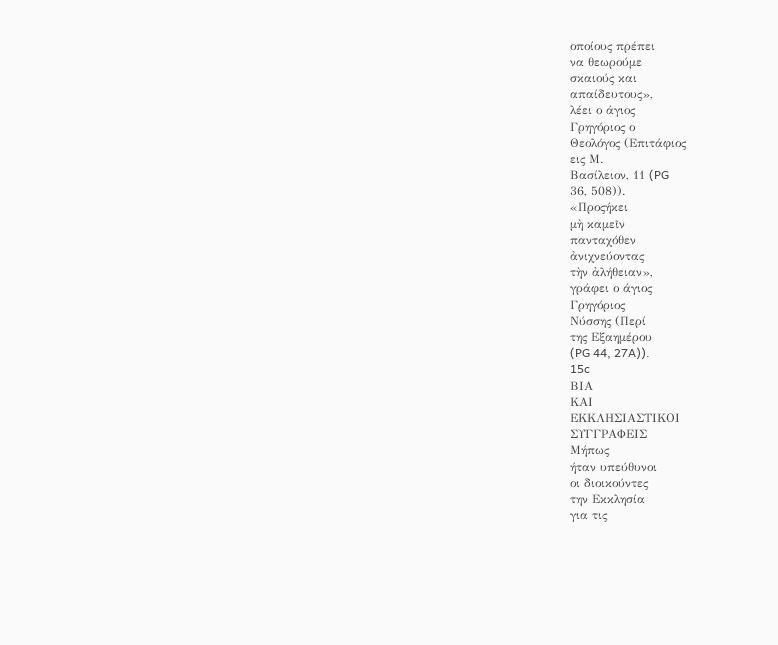οποίους πρέπει
να θεωρούμε
σκαιούς και
απαίδευτους»,
λέει ο άγιος
Γρηγόριος ο
Θεολόγος (Επιτάφιος
εις Μ.
Βασίλειον, 11 (PG
36, 508)).
«Προςήκει
μὴ καμεῖν
πανταχόθεν
ἀνιχνεύοντας
τὴν ἀλήθειαν»,
γράφει ο άγιος
Γρηγόριος
Νύσσης (Περί
της Εξαημέρου
(PG 44, 27A)).
15c
ΒΙΑ
ΚΑΙ
ΕΚΚΛΗΣΙΑΣΤΙΚΟΙ
ΣΥΓΓΡΑΦΕΙΣ
Μήπως
ήταν υπεύθυνοι
οι διοικούντες
την Εκκλησία
για τις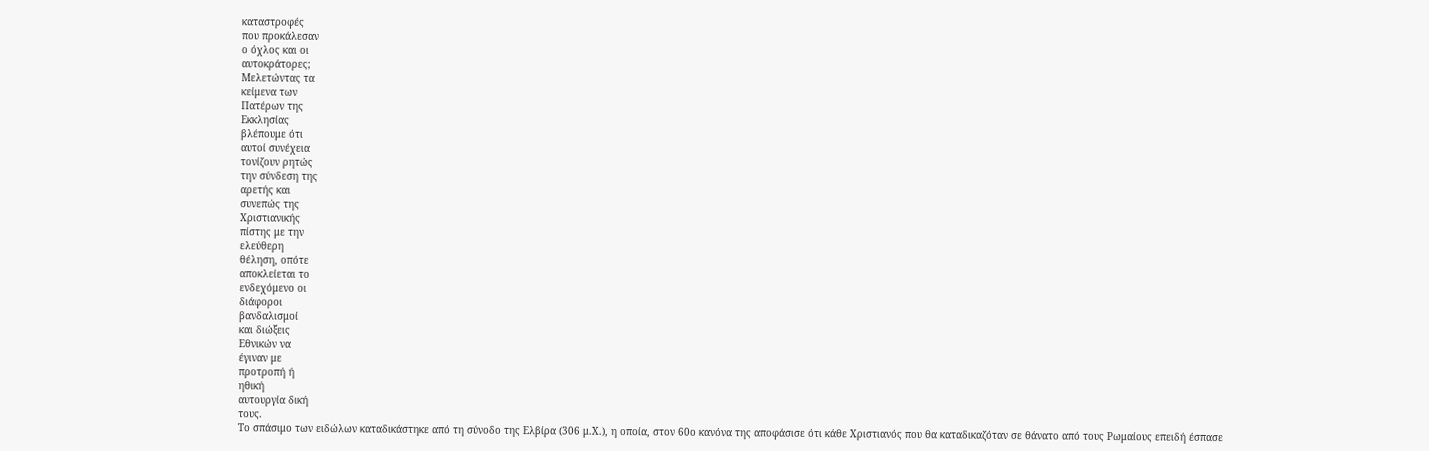καταστροφές
που προκάλεσαν
ο όχλος και οι
αυτοκράτορες;
Μελετώντας τα
κείμενα των
Πατέρων της
Εκκλησίας
βλέπουμε ότι
αυτοί συνέχεια
τονίζουν ρητώς
την σύνδεση της
αρετής και
συνεπώς της
Χριστιανικής
πίστης με την
ελεύθερη
θέληση, οπότε
αποκλείεται το
ενδεχόμενο οι
διάφοροι
βανδαλισμοί
και διώξεις
Εθνικών να
έγιναν με
προτροπή ή
ηθική
αυτουργία δική
τους.
Το σπάσιμο των ειδώλων καταδικάστηκε από τη σύνοδο της Ελβίρα (306 μ.Χ.), η οποία, στον 60ο κανόνα της αποφάσισε ότι κάθε Χριστιανός που θα καταδικαζόταν σε θάνατο από τους Ρωμαίους επειδή έσπασε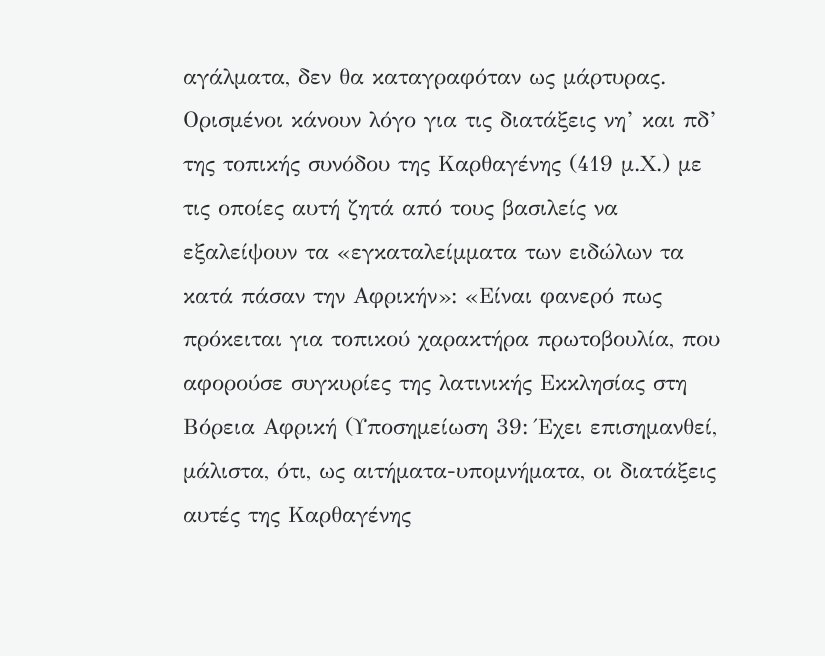αγάλματα, δεν θα καταγραφόταν ως μάρτυρας.
Ορισμένοι κάνουν λόγο για τις διατάξεις νη’ και πδ’ της τοπικής συνόδου της Καρθαγένης (419 μ.Χ.) με τις οποίες αυτή ζητά από τους βασιλείς να εξαλείψουν τα «εγκαταλείμματα των ειδώλων τα κατά πάσαν την Αφρικήν»: «Είναι φανερό πως πρόκειται για τοπικού χαρακτήρα πρωτοβουλία, που αφορούσε συγκυρίες της λατινικής Εκκλησίας στη Βόρεια Αφρική (Υποσημείωση 39: Έχει επισημανθεί, μάλιστα, ότι, ως αιτήματα-υπομνήματα, οι διατάξεις αυτές της Καρθαγένης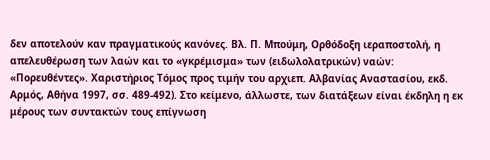δεν αποτελούν καν πραγματικούς κανόνες. Βλ. Π. Μπούμη, Ορθόδοξη ιεραποστολή, η απελευθέρωση των λαών και το «γκρέμισμα» των (ειδωλολατρικών) ναών: «Πορευθέντες». Χαριστήριος Τόμος προς τιμήν του αρχιεπ. Αλβανίας Αναστασίου, εκδ. Αρμός, Αθήνα 1997, σσ. 489-492). Στο κείμενο, άλλωστε, των διατάξεων είναι έκδηλη η εκ μέρους των συντακτών τους επίγνωση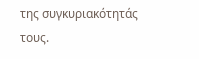της συγκυριακότητάς τους.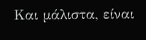Και μάλιστα, είναι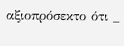αξιοπρόσεκτο ότι _